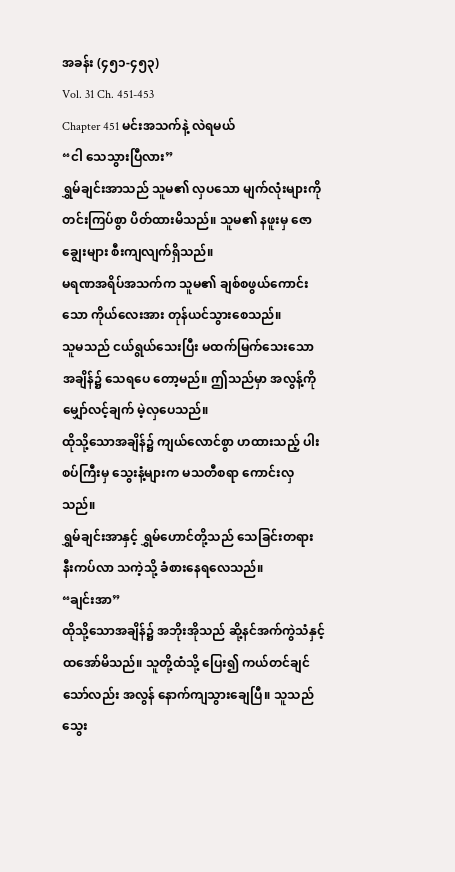အခန်း (၄၅၁-၄၅၃)
Vol. 31 Ch. 451-453
Chapter 451 မင်းအသက်နဲ့ လဲရမယ်
“ငါ သေသွားပြီလား”
ရွှမ်ချင်းအာသည် သူမ၏ လှပသော မျက်လုံးများကို တင်းကြပ်စွာ ပိတ်ထားမိသည်။ သူမ၏ နဖူးမှ ဇောချွေးများ စီးကျလျက်ရှိသည်။
မရဏအရိပ်အသက်က သူမ၏ ချစ်စဖွယ်ကောင်းသော ကိုယ်လေးအား တုန်ယင်သွားစေသည်။
သူမသည် ငယ်ရွယ်သေးပြီး မထက်မြက်သေးသောအချိန်၌ သေရပေ တော့မည်။ ဤသည်မှာ အလွန့်ကို မျှော်လင့်ချက် မဲ့လှပေသည်။
ထိုသို့သောအချိန်၌ ကျယ်လောင်စွာ ဟထားသည့် ပါးစပ်ကြီးမှ သွေးနံ့များက မသတီစရာ ကောင်းလှသည်။
ရွှမ်ချင်းအာနှင့် ရွှမ်ဟောင်တို့သည် သေခြင်းတရား နီးကပ်လာ သကဲ့သို့ ခံစားနေရလေသည်။
“ချင်းအာ”
ထိုသို့သောအချိန်၌ အဘိုးအိုသည် ဆို့နင်အက်ကွဲသံနှင့် ထအော်မိသည်။ သူတို့ထံသို့ ပြေး၍ ကယ်တင်ချင်သော်လည်း အလွန် နောက်ကျသွားချေပြီ။ သူသည် သွေး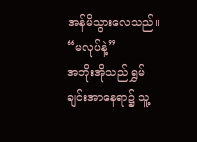အန်မိသွားလေသည်။
“မလုပ်နဲ့”
အဘိုးအိုသည် ရွှမ်ချင်းအာနေရာ၌ သူ့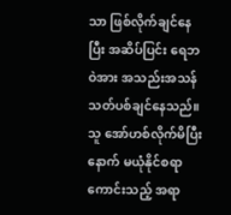သာ ဖြစ်လိုက်ချင်နေပြီး အဆိပ်ပြင်း ရေဘဝဲအား အသည်းအသန် သတ်ပစ်ချင်နေသည်။
သူ အော်ဟစ်လိုက်မိပြီးနောက် မယုံနိုင်စရာကောင်းသည့် အရာ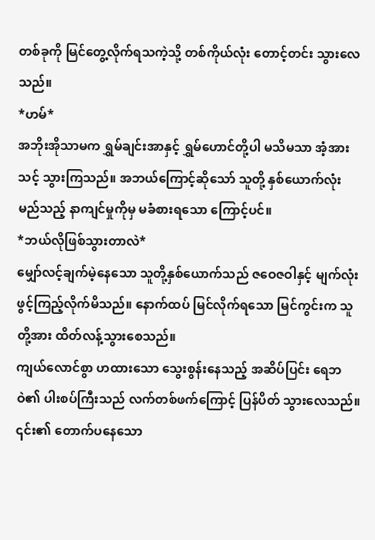တစ်ခုကို မြင်တွေ့လိုက်ရသကဲ့သို့ တစ်ကိုယ်လုံး တောင့်တင်း သွားလေသည်။
*ဟမ်*
အဘိုးအိုသာမက ရွှမ်ချင်းအာနှင့် ရွှမ်ဟောင်တို့ပါ မသိမသာ အံ့အားသင့် သွားကြသည်။ အဘယ်ကြောင့်ဆိုသော် သူတို့ နှစ်ယောက်လုံး မည်သည့် နာကျင်မှုကိုမှ မခံစားရသော ကြောင့်ပင်။
*ဘယ်လိုဖြစ်သွားတာလဲ*
မျှော်လင့်ချက်မဲ့နေသော သူတို့နှစ်ယောက်သည် ဇဝေဇဝါနှင့် မျက်လုံးဖွင့်ကြည့်လိုက်မိသည်။ နောက်ထပ် မြင်လိုက်ရသော မြင်ကွင်းက သူတို့အား ထိတ်လန့်သွားစေသည်။
ကျယ်လောင်စွာ ဟထားသော သွေးစွန်းနေသည့် အဆိပ်ပြင်း ရေဘဝဲ၏ ပါးစပ်ကြီးသည် လက်တစ်ဖက်ကြောင့် ပြန်ပိတ် သွားလေသည်။
၎င်း၏ တောက်ပနေသော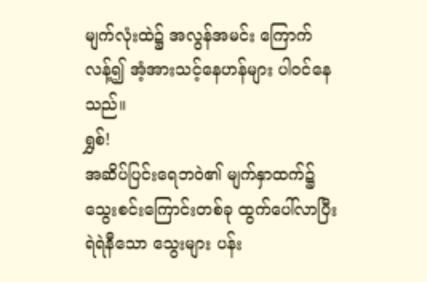မျက်လုံးထဲ၌ အလွန်အမင်း ကြောက်လန့်၍ အံ့အားသင့်နေဟန်များ ပါဝင်နေသည်။
ရွှစ်!
အဆိပ်ပြင်းရေဘဝဲ၏ မျက်နှာထက်၌ သွေးစင်းကြောင်းတစ်ခု ထွက်ပေါ်လာပြီး ရဲရဲနီသော သွေးများ ပန်း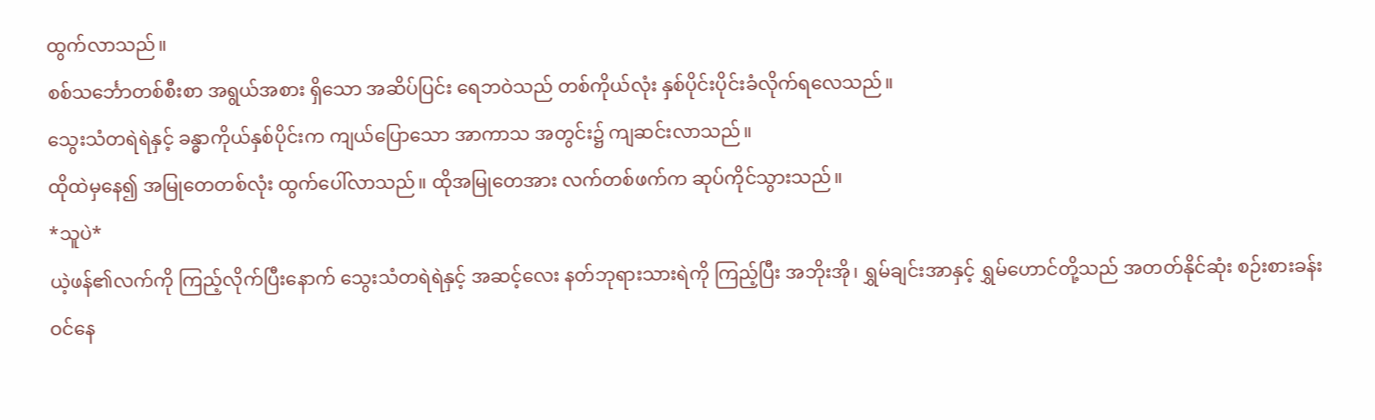ထွက်လာသည်။
စစ်သင်္ဘောတစ်စီးစာ အရွယ်အစား ရှိသော အဆိပ်ပြင်း ရေဘဝဲသည် တစ်ကိုယ်လုံး နှစ်ပိုင်းပိုင်းခံလိုက်ရလေသည်။
သွေးသံတရဲရဲနှင့် ခန္ဓာကိုယ်နှစ်ပိုင်းက ကျယ်ပြောသော အာကာသ အတွင်း၌ ကျဆင်းလာသည်။
ထိုထဲမှနေ၍ အမြုတေတစ်လုံး ထွက်ပေါ်လာသည်။ ထိုအမြုတေအား လက်တစ်ဖက်က ဆုပ်ကိုင်သွားသည်။
*သူပဲ*
ယဲ့ဖန်၏လက်ကို ကြည့်လိုက်ပြီးနောက် သွေးသံတရဲရဲနှင့် အဆင့်လေး နတ်ဘုရားသားရဲကို ကြည့်ပြီး အဘိုးအို၊ ရွှမ်ချင်းအာနှင့် ရွှမ်ဟောင်တို့သည် အတတ်နိုင်ဆုံး စဉ်းစားခန်း ဝင်နေ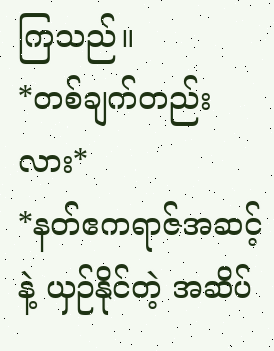ကြသည်။
*တစ်ချက်တည်းလား*
*နတ်ဧကရာဇ်အဆင့်နဲ့ ယှဉ်နိုင်တဲ့ အဆိပ်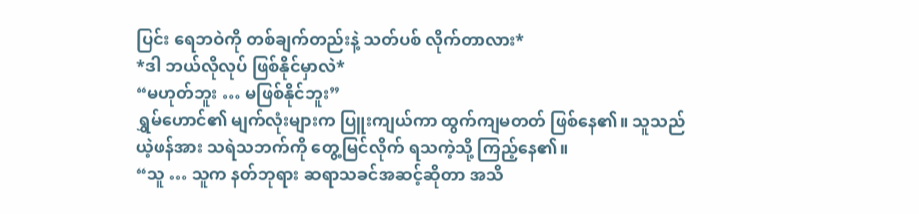ပြင်း ရေဘဝဲကို တစ်ချက်တည်းနဲ့ သတ်ပစ် လိုက်တာလား*
*ဒါ ဘယ်လိုလုပ် ဖြစ်နိုင်မှာလဲ*
“မဟုတ်ဘူး … မဖြစ်နိုင်ဘူး”
ရွှမ်ဟောင်၏ မျက်လုံးများက ပြူးကျယ်ကာ ထွက်ကျမတတ် ဖြစ်နေ၏။ သူသည် ယဲ့ဖန်အား သရဲသဘက်ကို တွေ့မြင်လိုက် ရသကဲ့သို့ ကြည့်နေ၏။
“သူ … သူက နတ်ဘုရား ဆရာသခင်အဆင့်ဆိုတာ အသိ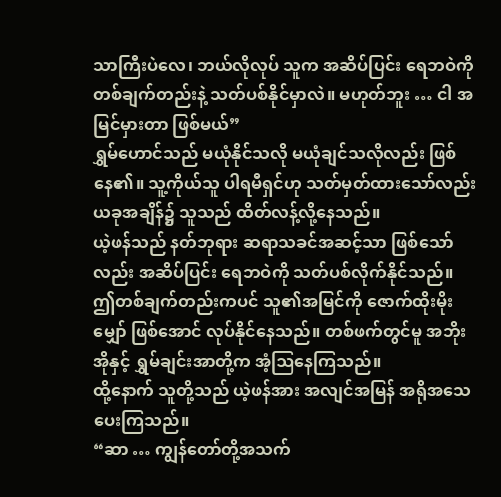သာကြီးပဲလေ၊ ဘယ်လိုလုပ် သူက အဆိပ်ပြင်း ရေဘဝဲကို တစ်ချက်တည်းနဲ့ သတ်ပစ်နိုင်မှာလဲ။ မဟုတ်ဘူး … ငါ အမြင်မှားတာ ဖြစ်မယ်”
ရွှမ်ဟောင်သည် မယုံနိုင်သလို မယုံချင်သလိုလည်း ဖြစ်နေ၏။ သူ့ကိုယ်သူ ပါရမီရှင်ဟု သတ်မှတ်ထားသော်လည်း ယခုအချိန်၌ သူသည် ထိတ်လန့်လို့နေသည်။
ယဲ့ဖန်သည် နတ်ဘုရား ဆရာသခင်အဆင့်သာ ဖြစ်သော်လည်း အဆိပ်ပြင်း ရေဘဝဲကို သတ်ပစ်လိုက်နိုင်သည်။
ဤတစ်ချက်တည်းကပင် သူ၏အမြင်ကို ဇောက်ထိုးမိုးမျှော် ဖြစ်အောင် လုပ်နိုင်နေသည်။ တစ်ဖက်တွင်မူ အဘိုးအိုနှင့် ရွှမ်ချင်းအာတို့က အံ့ဩနေကြသည်။
ထို့နောက် သူတို့သည် ယဲ့ဖန်အား အလျင်အမြန် အရိုအသေ ပေးကြသည်။
“ဆာ … ကျွန်တော်တို့အသက်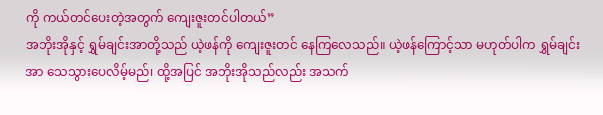ကို ကယ်တင်ပေးတဲ့အတွက် ကျေးဇူးတင်ပါတယ်”
အဘိုးအိုနှင့် ရွှမ်ချင်းအာတို့သည် ယဲ့ဖန်ကို ကျေးဇူးတင် နေကြလေသည်။ ယဲ့ဖန်ကြောင့်သာ မဟုတ်ပါက ရွှမ်ချင်းအာ သေသွားပေလိမ့်မည်၊ ထို့အပြင် အဘိုးအိုသည်လည်း အသက်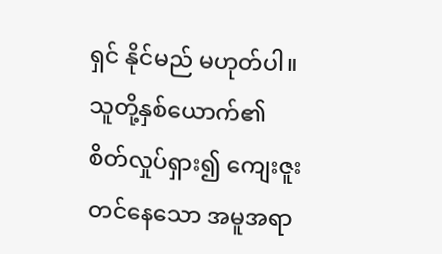ရှင် နိုင်မည် မဟုတ်ပါ။
သူတို့နှစ်ယောက်၏ စိတ်လှုပ်ရှား၍ ကျေးဇူးတင်နေသော အမူအရာ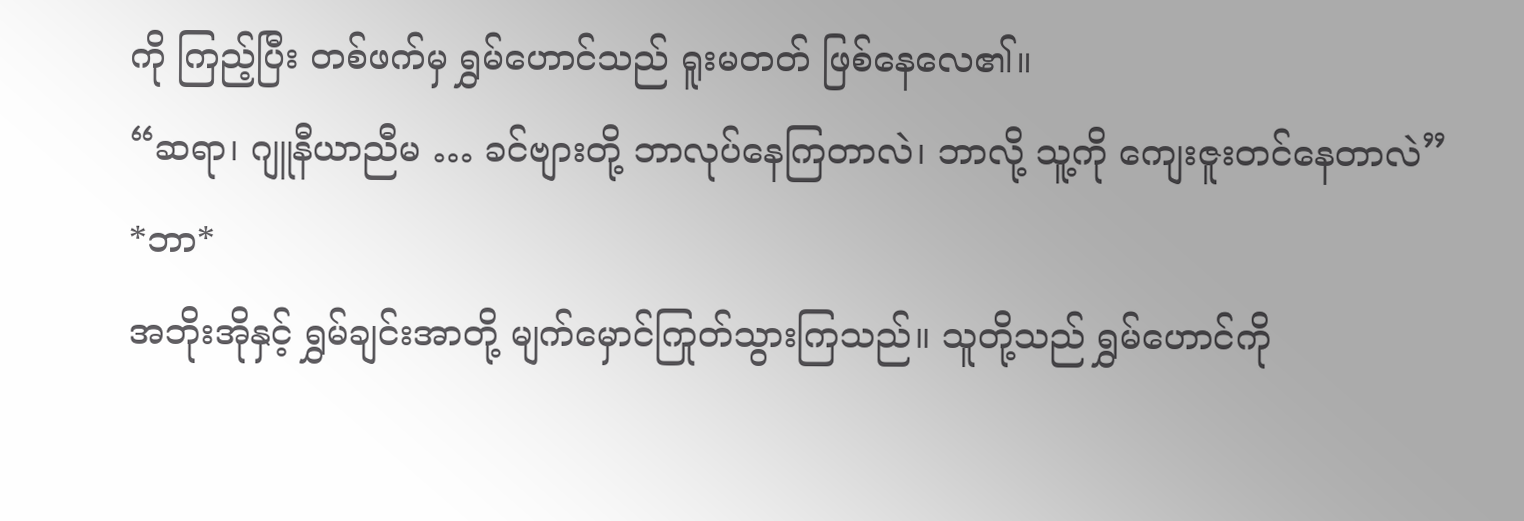ကို ကြည့်ပြီး တစ်ဖက်မှ ရွှမ်ဟောင်သည် ရူးမတတ် ဖြစ်နေလေ၏။
“ဆရာ၊ ဂျူနီယာညီမ … ခင်ဗျားတို့ ဘာလုပ်နေကြတာလဲ၊ ဘာလို့ သူ့ကို ကျေးဇူးတင်နေတာလဲ”
*ဘာ*
အဘိုးအိုနှင့် ရွှမ်ချင်းအာတို့ မျက်မှောင်ကြုတ်သွားကြသည်။ သူတို့သည် ရွှမ်ဟောင်ကို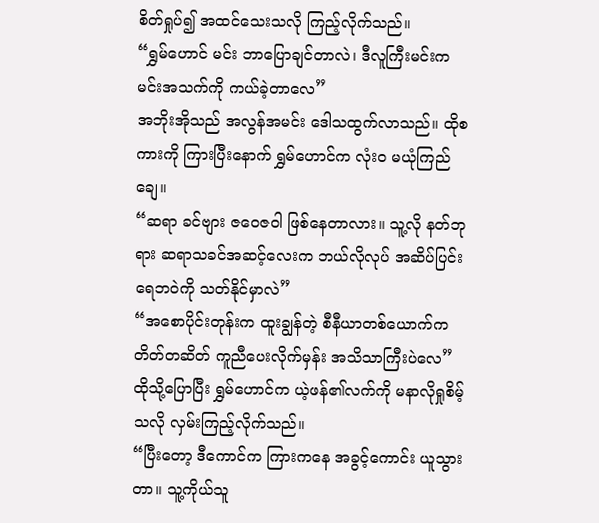စိတ်ရှုပ်၍ အထင်သေးသလို ကြည့်လိုက်သည်။
“ရွှမ်ဟောင် မင်း ဘာပြောချင်တာလဲ၊ ဒီလူကြီးမင်းက မင်းအသက်ကို ကယ်ခဲ့တာလေ”
အဘိုးအိုသည် အလွန်အမင်း ဒေါသထွက်လာသည်။ ထိုစကားကို ကြားပြီးနောက် ရွှမ်ဟောင်က လုံးဝ မယုံကြည်ချေ။
“ဆရာ ခင်ဗျား ဇဝေဇဝါ ဖြစ်နေတာလား။ သူ့လို နတ်ဘုရား ဆရာသခင်အဆင့်လေးက ဘယ်လိုလုပ် အဆိပ်ပြင်း ရေဘဝဲကို သတ်နိုင်မှာလဲ”
“အစောပိုင်းတုန်းက ထူးချွန်တဲ့ စီနီယာတစ်ယောက်က တိတ်တဆိတ် ကူညီပေးလိုက်မှန်း အသိသာကြီးပဲလေ”
ထိုသို့ပြောပြီး ရွှမ်ဟောင်က ယဲ့ဖန်၏လက်ကို မနာလိုရှုစိမ့်သလို လှမ်းကြည့်လိုက်သည်။
“ပြီးတော့ ဒီကောင်က ကြားကနေ အခွင့်ကောင်း ယူသွားတာ။ သူ့ကိုယ်သူ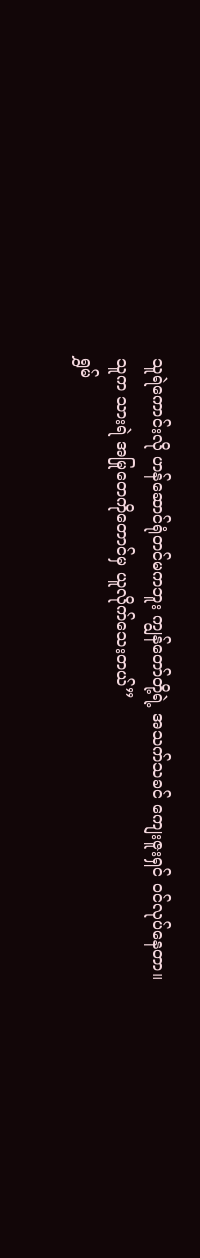သူရဲကောင်းလို ဟန်ဆောင်ရုံတင်မကဘူး ကျွန်တော်တို့ရဲ့ အသက်သခင် ကျေးဇူးရှင် ဝင်လုပ်နေတာ။ သူက သားရဲ အမြုတေကိုတောင်မှ ယူလိုက်သေးတယ်”
ရွှမ်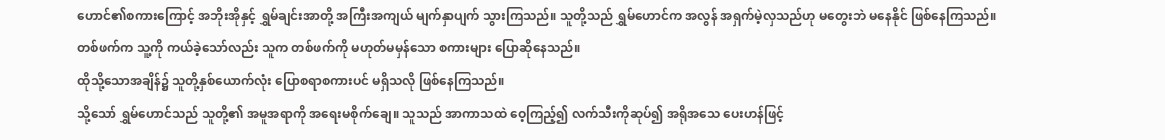ဟောင်၏စကားကြောင့် အဘိုးအိုနှင့် ရွှမ်ချင်းအာတို့ အကြီးအကျယ် မျက်နှာပျက် သွားကြသည်။ သူတို့သည် ရွှမ်ဟောင်က အလွန် အရှက်မဲ့လှသည်ဟု မတွေးဘဲ မနေနိုင် ဖြစ်နေကြသည်။
တစ်ဖက်က သူ့ကို ကယ်ခဲ့သော်လည်း သူက တစ်ဖက်ကို မဟုတ်မမှန်သော စကားများ ပြောဆိုနေသည်။
ထိုသို့သောအချိန်၌ သူတို့နှစ်ယောက်လုံး ပြောစရာစကားပင် မရှိသလို ဖြစ်နေကြသည်။
သို့သော် ရွှမ်ဟောင်သည် သူတို့၏ အမူအရာကို အရေးမစိုက်ချေ။ သူသည် အာကာသထဲ ဝေ့ကြည့်၍ လက်သီးကိုဆုပ်၍ အရိုအသေ ပေးဟန်ဖြင့်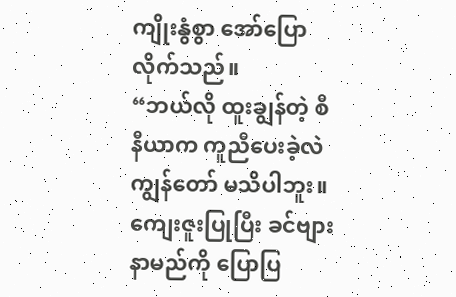ကျိုးနွံစွာ အော်ပြောလိုက်သည်။
“ဘယ်လို ထူးချွန်တဲ့ စီနီယာက ကူညီပေးခဲ့လဲ ကျွန်တော် မသိပါဘူး။ ကျေးဇူးပြုပြီး ခင်ဗျားနာမည်ကို ပြောပြ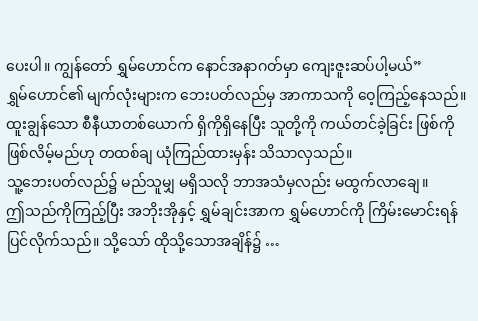ပေးပါ။ ကျွန်တော် ရွှမ်ဟောင်က နောင်အနာဂတ်မှာ ကျေးဇူးဆပ်ပါ့မယ်”
ရွှမ်ဟောင်၏ မျက်လုံးများက ဘေးပတ်လည်မှ အာကာသကို ဝေ့ကြည့်နေသည်။ ထူးချွန်သော စီနီယာတစ်ယောက် ရှိကိုရှိနေပြီး သူတို့ကို ကယ်တင်ခဲ့ခြင်း ဖြစ်ကိုဖြစ်လိမ့်မည်ဟု တထစ်ချ ယုံကြည်ထားမှန်း သိသာလှသည်။
သူ့ဘေးပတ်လည်၌ မည်သူမျှ မရှိသလို ဘာအသံမှလည်း မထွက်လာချေ။
ဤသည်ကိုကြည့်ပြီး အဘိုးအိုနှင့် ရွှမ်ချင်းအာက ရွှမ်ဟောင်ကို ကြိမ်းမောင်းရန် ပြင်လိုက်သည်။ သို့သော် ထိုသို့သောအချိန်၌ …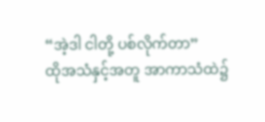“အဲ့ဒါ ငါတို့ ပစ်လိုက်တာ”
ထိုအသံနှင့်အတူ အာကာသံထဲ၌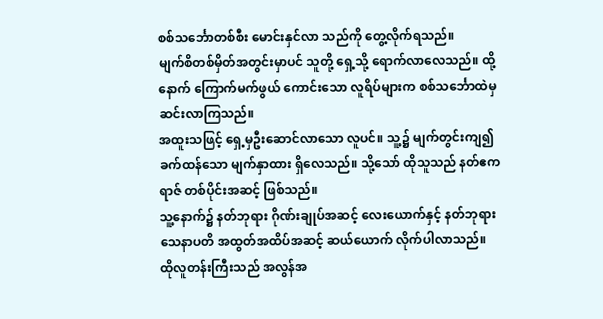စစ်သင်္ဘောတစ်စီး မောင်းနှင်လာ သည်ကို တွေ့လိုက်ရသည်။
မျက်စိတစ်မှိတ်အတွင်းမှာပင် သူတို့ ရှေ့သို့ ရောက်လာလေသည်။ ထို့နောက် ကြောက်မက်ဖွယ် ကောင်းသော လူရိပ်များက စစ်သင်္ဘောထဲမှ ဆင်းလာကြသည်။
အထူးသဖြင့် ရှေ့မှဦးဆောင်လာသော လူပင်။ သူ့၌ မျက်တွင်းကျ၍ ခက်ထန်သော မျက်နှာထား ရှိလေသည်။ သို့သော် ထိုသူသည် နတ်ဧကရာဇ် တစ်ပိုင်းအဆင့် ဖြစ်သည်။
သူ့နောက်၌ နတ်ဘုရား ဂိုဏ်းချုပ်အဆင့် လေးယောက်နှင့် နတ်ဘုရား သေနာပတိ အထွတ်အထိပ်အဆင့် ဆယ်ယောက် လိုက်ပါလာသည်။
ထိုလူတန်းကြီးသည် အလွန်အ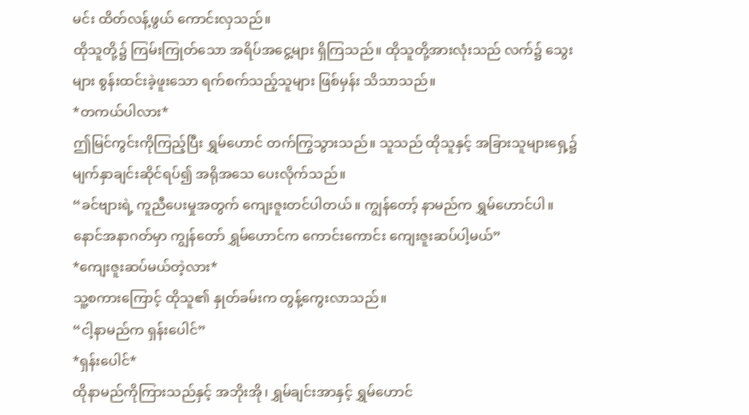မင်း ထိတ်လန့်ဖွယ် ကောင်းလှသည်။
ထိုသူတို့၌ ကြမ်းကြုတ်သော အရိပ်အငွေ့များ ရှိကြသည်။ ထိုသူတို့အားလုံးသည် လက်၌ သွေးများ စွန်းထင်းခဲ့ဖူးသော ရက်စက်သည့်သူများ ဖြစ်မှန်း သိသာသည်။
*တကယ်ပါလား*
ဤမြင်ကွင်းကိုကြည့်ပြီး ရွှမ်ဟောင် တက်ကြွသွားသည်။ သူသည် ထိုသူနှင့် အခြားသူများရှေ့၌ မျက်နှာချင်းဆိုင်ရပ်၍ အရိုအသေ ပေးလိုက်သည်။
“ခင်ဗျားရဲ့ ကူညီပေးမှုအတွက် ကျေးဇူးတင်ပါတယ်။ ကျွန်တော့် နာမည်က ရွှမ်ဟောင်ပါ။ နောင်အနာဂတ်မှာ ကျွန်တော် ရွှမ်ဟောင်က ကောင်းကောင်း ကျေးဇူးဆပ်ပါ့မယ်”
*ကျေးဇူးဆပ်မယ်တဲ့လား*
သူ့စကားကြောင့် ထိုသူ၏ နှုတ်ခမ်းက တွန့်ကွေးလာသည်။
“ငါ့နာမည်က ရှန်းပေါင်”
*ရှန်းပေါင်*
ထိုနာမည်ကိုကြားသည်နှင့် အဘိုးအို၊ ရွှမ်ချင်းအာနှင့် ရွှမ်ဟောင်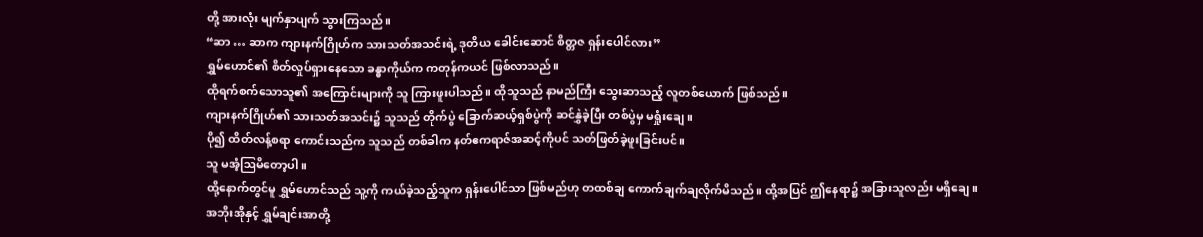တို့ အားလုံး မျက်နှာပျက် သွားကြသည်။
“ဆာ … ဆာက ကျားနက်ဂြိုဟ်က သားသတ်အသင်းရဲ့ ဒုတိယ ခေါင်းဆောင် စိတ္တဇ ရှန်းပေါင်လား”
ရွှမ်ဟောင်၏ စိတ်လှုပ်ရှားနေသော ခန္ဓာကိုယ်က ကတုန်ကယင် ဖြစ်လာသည်။
ထိုရက်စက်သောသူ၏ အကြောင်းများကို သူ ကြားဖူးပါသည်။ ထိုသူသည် နာမည်ကြီး သွေးဆာသည့် လူတစ်ယောက် ဖြစ်သည်။
ကျားနက်ဂြိုဟ်၏ သားသတ်အသင်း၌ သူသည် တိုက်ပွဲ ခြောက်ဆယ့်ရှစ်ပွဲကို ဆင်နွှဲခဲ့ပြီး တစ်ပွဲမှ မရှုံးချေ။
ပို၍ ထိတ်လန့်စရာ ကောင်းသည်က သူသည် တစ်ခါက နတ်ဧကရာဇ်အဆင့်ကိုပင် သတ်ဖြတ်ခဲ့ဖူးခြင်းပင်။
သူ မအံ့ဩမိတော့ပါ။
ထို့နောက်တွင်မူ ရွှမ်ဟောင်သည် သူ့ကို ကယ်ခဲ့သည့်သူက ရှန်းပေါင်သာ ဖြစ်မည်ဟု တထစ်ချ ကောက်ချက်ချလိုက်မိသည်။ ထို့အပြင် ဤနေရာ၌ အခြားသူလည်း မရှိချေ။
အဘိုးအိုနှင့် ရွှမ်ချင်းအာတို့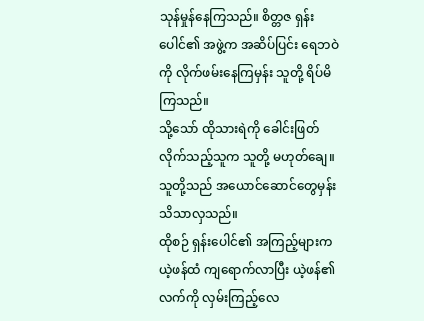သုန်မှုန်နေကြသည်။ စိတ္တဇ ရှန်းပေါင်၏ အဖွဲ့က အဆိပ်ပြင်း ရေဘဝဲကို လိုက်ဖမ်းနေကြမှန်း သူတို့ ရိပ်မိကြသည်။
သို့သော် ထိုသားရဲကို ခေါင်းဖြတ်လိုက်သည့်သူက သူတို့ မဟုတ်ချေ။ သူတို့သည် အယောင်ဆောင်တွေမှန်း သိသာလှသည်။
ထိုစဉ် ရှန်းပေါင်၏ အကြည့်များက ယဲ့ဖန်ထံ ကျရောက်လာပြီး ယဲ့ဖန်၏လက်ကို လှမ်းကြည့်လေ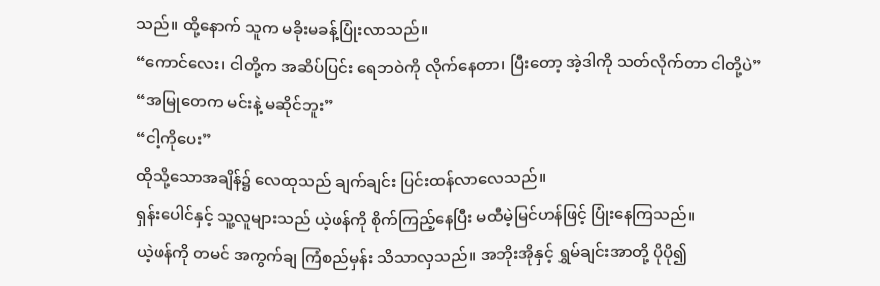သည်။ ထို့နောက် သူက မခိုးမခန့်ပြုံးလာသည်။
“ကောင်လေး၊ ငါတို့က အဆိပ်ပြင်း ရေဘဝဲကို လိုက်နေတာ၊ ပြီးတော့ အဲ့ဒါကို သတ်လိုက်တာ ငါတို့ပဲ”
“အမြုတေက မင်းနဲ့ မဆိုင်ဘူး”
“ငါ့ကိုပေး”
ထိုသို့သောအချိန်၌ လေထုသည် ချက်ချင်း ပြင်းထန်လာလေသည်။
ရှန်းပေါင်နှင့် သူ့လူများသည် ယဲ့ဖန်ကို စိုက်ကြည့်နေပြီး မထီမဲ့မြင်ဟန်ဖြင့် ပြုံးနေကြသည်။
ယဲ့ဖန်ကို တမင် အကွက်ချ ကြံစည်မှန်း သိသာလှသည်။ အဘိုးအိုနှင့် ရွှမ်ချင်းအာတို့ ပိုပို၍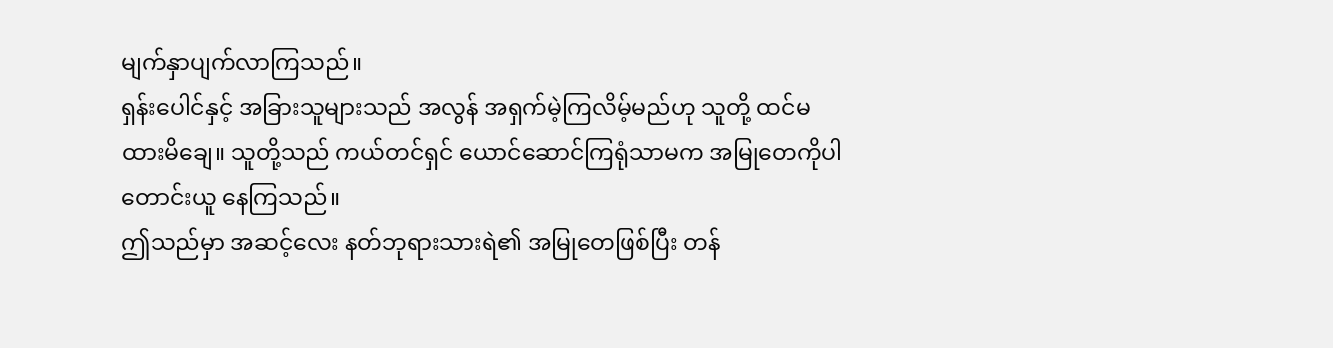မျက်နှာပျက်လာကြသည်။
ရှန်းပေါင်နှင့် အခြားသူများသည် အလွန် အရှက်မဲ့ကြလိမ့်မည်ဟု သူတို့ ထင်မထားမိချေ။ သူတို့သည် ကယ်တင်ရှင် ယောင်ဆောင်ကြရုံသာမက အမြုတေကိုပါ တောင်းယူ နေကြသည်။
ဤသည်မှာ အဆင့်လေး နတ်ဘုရားသားရဲ၏ အမြုတေဖြစ်ပြီး တန်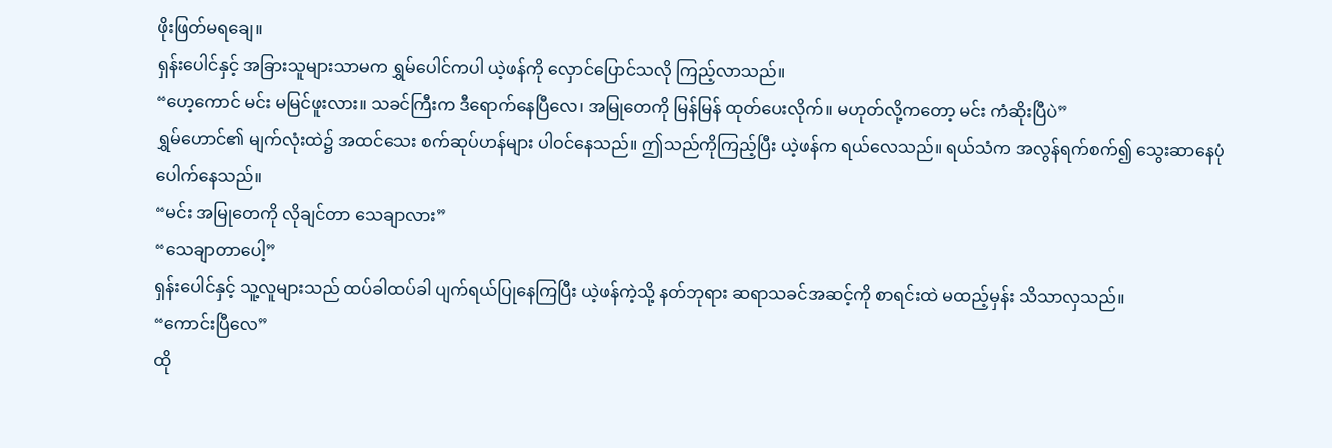ဖိုးဖြတ်မရချေ။
ရှန်းပေါင်နှင့် အခြားသူများသာမက ရွှမ်ပေါင်ကပါ ယဲ့ဖန်ကို လှောင်ပြောင်သလို ကြည့်လာသည်။
“ဟေ့ကောင် မင်း မမြင်ဖူးလား။ သခင်ကြီးက ဒီရောက်နေပြီလေ၊ အမြုတေကို မြန်မြန် ထုတ်ပေးလိုက်။ မဟုတ်လို့ကတော့ မင်း ကံဆိုးပြီပဲ”
ရွှမ်ဟောင်၏ မျက်လုံးထဲ၌ အထင်သေး စက်ဆုပ်ဟန်များ ပါဝင်နေသည်။ ဤသည်ကိုကြည့်ပြီး ယဲ့ဖန်က ရယ်လေသည်။ ရယ်သံက အလွန်ရက်စက်၍ သွေးဆာနေပုံပေါက်နေသည်။
“မင်း အမြုတေကို လိုချင်တာ သေချာလား”
“သေချာတာပေါ့”
ရှန်းပေါင်နှင့် သူ့လူများသည် ထပ်ခါထပ်ခါ ပျက်ရယ်ပြုနေကြပြီး ယဲ့ဖန်ကဲ့သို့ နတ်ဘုရား ဆရာသခင်အဆင့်ကို စာရင်းထဲ မထည့်မှန်း သိသာလှသည်။
“ကောင်းပြီလေ”
ထို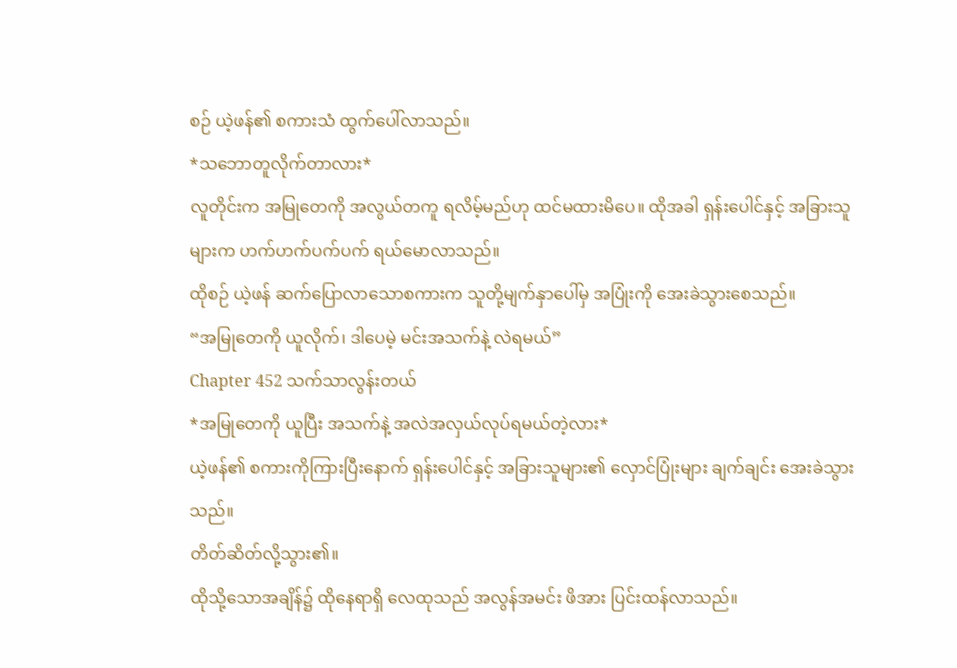စဉ် ယဲ့ဖန်၏ စကားသံ ထွက်ပေါ်လာသည်။
*သဘောတူလိုက်တာလား*
လူတိုင်းက အမြုတေကို အလွယ်တကူ ရလိမ့်မည်ဟု ထင်မထားမိပေ။ ထိုအခါ ရှန်းပေါင်နှင့် အခြားသူများက ဟက်ဟက်ပက်ပက် ရယ်မောလာသည်။
ထိုစဉ် ယဲ့ဖန် ဆက်ပြောလာသောစကားက သူတို့မျက်နှာပေါ်မှ အပြုံးကို အေးခဲသွားစေသည်။
“အမြုတေကို ယူလိုက်၊ ဒါပေမဲ့ မင်းအသက်နဲ့ လဲရမယ်”
Chapter 452 သက်သာလွန်းတယ်
*အမြုတေကို ယူပြီး အသက်နဲ့ အလဲအလှယ်လုပ်ရမယ်တဲ့လား*
ယဲ့ဖန်၏ စကားကိုကြားပြီးနောက် ရှန်းပေါင်နှင့် အခြားသူများ၏ လှောင်ပြုံးများ ချက်ချင်း အေးခဲသွားသည်။
တိတ်ဆိတ်လို့သွား၏။
ထိုသို့သောအချိန်၌ ထိုနေရာရှိ လေထုသည် အလွန်အမင်း ဖိအား ပြင်းထန်လာသည်။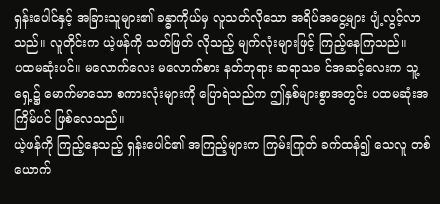ရှန်းပေါင်နှင့် အခြားသူများ၏ ခန္ဓာကိုယ်မှ လူသတ်လိုသော အရိပ်အငွေ့များ ပျံ့လွင့်လာသည်။ လူတိုင်းက ယဲ့ဖန်ကို သတ်ဖြတ် လိုသည့် မျက်လုံးများဖြင့် ကြည့်နေကြသည်။
ပထမဆုံးပင်။ မလောက်လေး မလောက်စား နတ်ဘုရား ဆရာသခ င်အဆင့်လေးက သူ့ရှေ့၌ မောက်မာသော စကားလုံးများကို ပြောရဲသည်က ဤနှစ်များစွာအတွင်း ပထမဆုံးအကြိမ်ပင် ဖြစ်လေသည်။
ယဲ့ဖန်ကို ကြည့်နေသည့် ရှန်းပေါင်၏ အကြည့်များက ကြမ်းကြုတ် ခက်ထန်၍ သေလူ တစ်ယောက်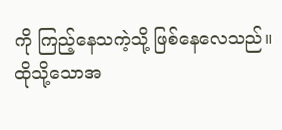ကို ကြည့်နေသကဲ့သို့ ဖြစ်နေလေသည်။
ထိုသို့သောအ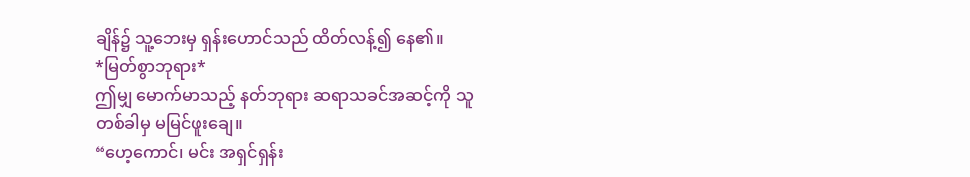ချိန်၌ သူ့ဘေးမှ ရှန်းဟောင်သည် ထိတ်လန့်၍ နေ၏။
*မြတ်စွာဘုရား*
ဤမျှ မောက်မာသည့် နတ်ဘုရား ဆရာသခင်အဆင့်ကို သူ တစ်ခါမှ မမြင်ဖူးချေ။
“ဟေ့ကောင်၊ မင်း အရှင်ရှန်း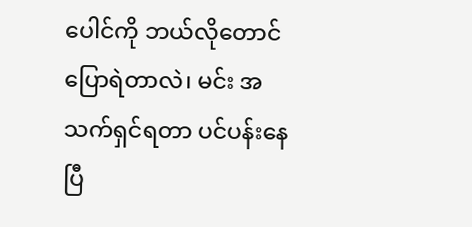ပေါင်ကို ဘယ်လိုတောင် ပြောရဲတာလဲ၊ မင်း အသက်ရှင်ရတာ ပင်ပန်းနေပြီ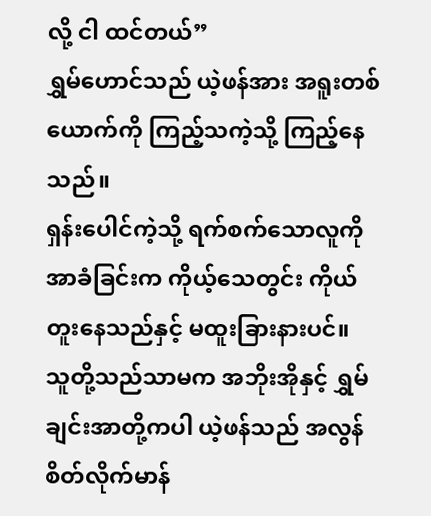လို့ ငါ ထင်တယ်”
ရွှမ်ဟောင်သည် ယဲ့ဖန်အား အရူးတစ်ယောက်ကို ကြည့်သကဲ့သို့ ကြည့်နေသည်။
ရှန်းပေါင်ကဲ့သို့ ရက်စက်သောလူကို အာခံခြင်းက ကိုယ့်သေတွင်း ကိုယ်တူးနေသည်နှင့် မထူးခြားနားပင်။
သူတို့သည်သာမက အဘိုးအိုနှင့် ရွှမ်ချင်းအာတို့ကပါ ယဲ့ဖန်သည် အလွန် စိတ်လိုက်မာန်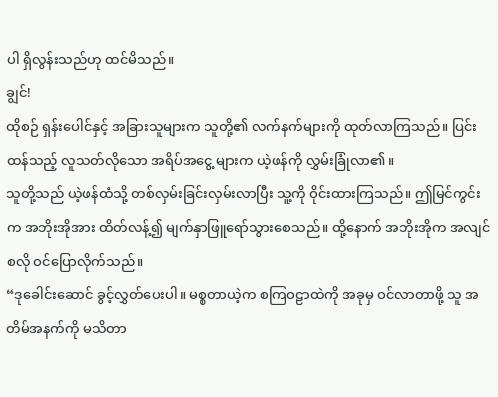ပါ ရှိလွန်းသည်ဟု ထင်မိသည်။
ချွင်!
ထိုစဉ် ရှန်းပေါင်နှင့် အခြားသူများက သူတို့၏ လက်နက်များကို ထုတ်လာကြသည်။ ပြင်းထန်သည့် လူသတ်လိုသော အရိပ်အငွေ့ များက ယဲ့ဖန်ကို လွှမ်းခြုံလာ၏။
သူတို့သည် ယဲ့ဖန်ထံသို့ တစ်လှမ်းခြင်းလှမ်းလာပြီး သူ့ကို ဝိုင်းထားကြသည်။ ဤမြင်ကွင်းက အဘိုးအိုအား ထိတ်လန့်၍ မျက်နှာဖြူရော်သွားစေသည်။ ထို့နောက် အဘိုးအိုက အလျင်စလို ဝင်ပြောလိုက်သည်။
“ဒုခေါင်းဆောင် ခွင့်လွှတ်ပေးပါ။ မစ္စတာယဲ့က စကြဝဠာထဲကို အခုမှ ဝင်လာတာဖို့ သူ အတိမ်အနက်ကို မသိတာ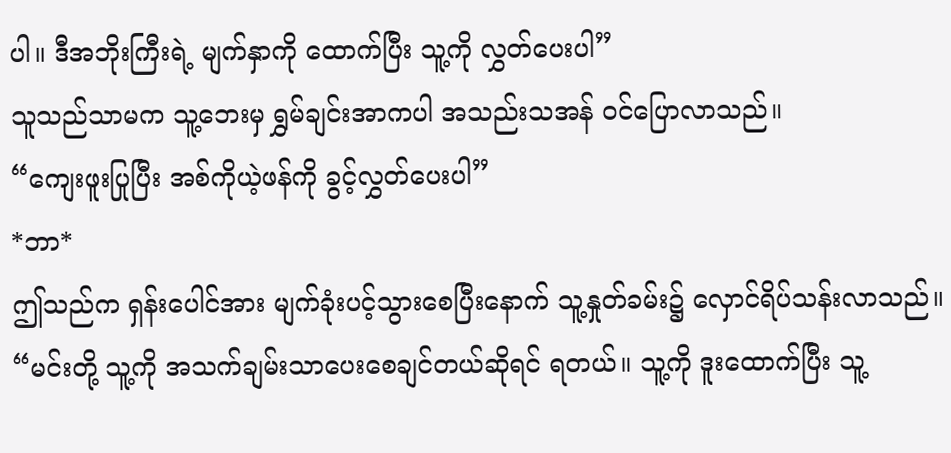ပါ။ ဒီအဘိုးကြီးရဲ့ မျက်နှာကို ထောက်ပြီး သူ့ကို လွှတ်ပေးပါ”
သူသည်သာမက သူ့ဘေးမှ ရွှမ်ချင်းအာကပါ အသည်းသအန် ဝင်ပြောလာသည်။
“ကျေးဖူးပြုပြီး အစ်ကိုယဲ့ဖန်ကို ခွင့်လွှတ်ပေးပါ”
*ဘာ*
ဤသည်က ရှန်းပေါင်အား မျက်ခုံးပင့်သွားစေပြီးနောက် သူ့နှုတ်ခမ်း၌ လှောင်ရိပ်သန်းလာသည်။
“မင်းတို့ သူ့ကို အသက်ချမ်းသာပေးစေချင်တယ်ဆိုရင် ရတယ်။ သူ့ကို ဒူးထောက်ပြီး သူ့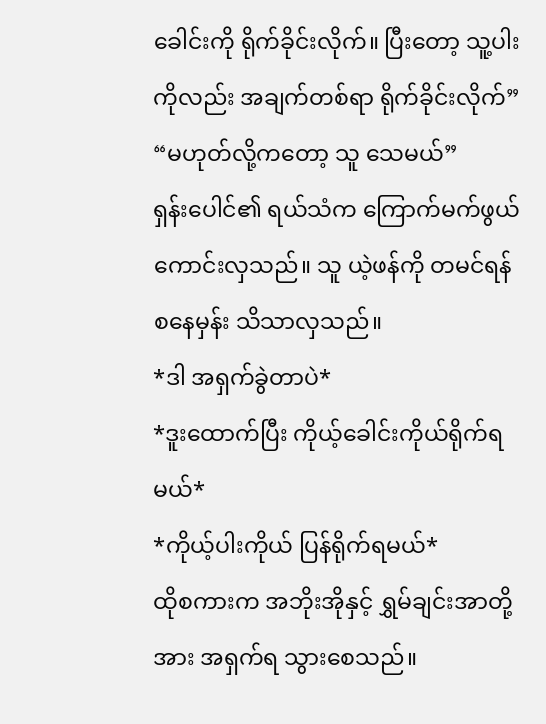ခေါင်းကို ရိုက်ခိုင်းလိုက်။ ပြီးတော့ သူ့ပါးကိုလည်း အချက်တစ်ရာ ရိုက်ခိုင်းလိုက်”
“မဟုတ်လို့ကတော့ သူ သေမယ်”
ရှန်းပေါင်၏ ရယ်သံက ကြောက်မက်ဖွယ်ကောင်းလှသည်။ သူ ယဲ့ဖန်ကို တမင်ရန်စနေမှန်း သိသာလှသည်။
*ဒါ အရှက်ခွဲတာပဲ*
*ဒူးထောက်ပြီး ကိုယ့်ခေါင်းကိုယ်ရိုက်ရမယ်*
*ကိုယ့်ပါးကိုယ် ပြန်ရိုက်ရမယ်*
ထိုစကားက အဘိုးအိုနှင့် ရွှမ်ချင်းအာတို့အား အရှက်ရ သွားစေသည်။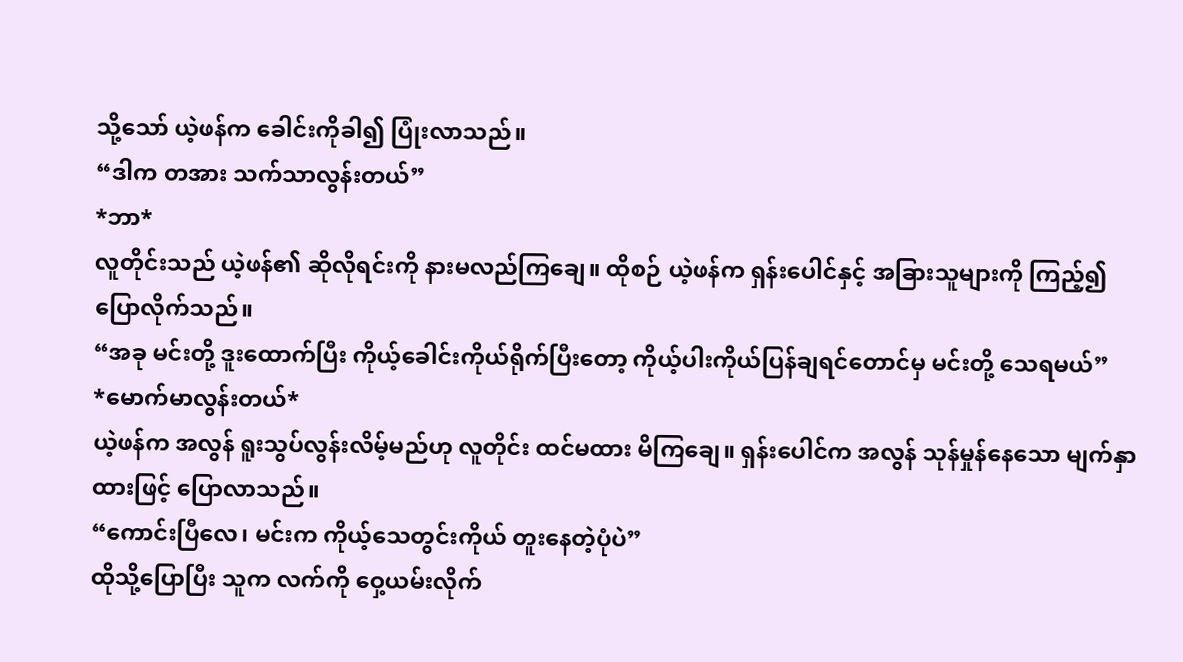သို့သော် ယဲ့ဖန်က ခေါင်းကိုခါ၍ ပြုံးလာသည်။
“ဒါက တအား သက်သာလွန်းတယ်”
*ဘာ*
လူတိုင်းသည် ယဲ့ဖန်၏ ဆိုလိုရင်းကို နားမလည်ကြချေ။ ထိုစဉ် ယဲ့ဖန်က ရှန်းပေါင်နှင့် အခြားသူများကို ကြည့်၍ ပြောလိုက်သည်။
“အခု မင်းတို့ ဒူးထောက်ပြီး ကိုယ့်ခေါင်းကိုယ်ရိုက်ပြီးတော့ ကိုယ့်ပါးကိုယ်ပြန်ချရင်တောင်မှ မင်းတို့ သေရမယ်”
*မောက်မာလွန်းတယ်*
ယဲ့ဖန်က အလွန် ရူးသွပ်လွန်းလိမ့်မည်ဟု လူတိုင်း ထင်မထား မိကြချေ။ ရှန်းပေါင်က အလွန် သုန်မှုန်နေသော မျက်နှာထားဖြင့် ပြောလာသည်။
“ကောင်းပြီလေ၊ မင်းက ကိုယ့်သေတွင်းကိုယ် တူးနေတဲ့ပုံပဲ”
ထိုသို့ပြောပြီး သူက လက်ကို ဝှေ့ယမ်းလိုက်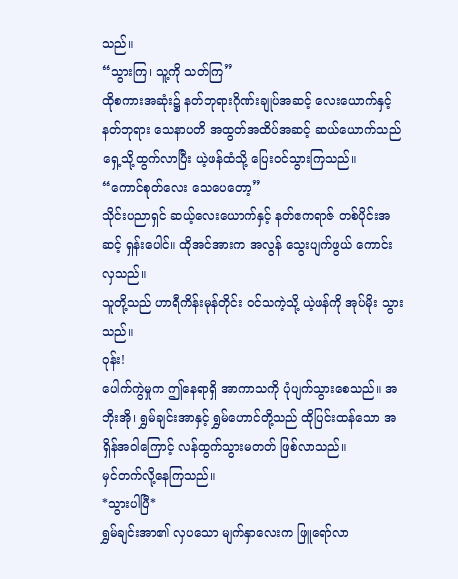သည်။
“သွားကြ၊ သူ့ကို သတ်ကြ”
ထိုစကားအဆုံး၌ နတ်ဘုရားဂိုဏ်းချုပ်အဆင့် လေးယောက်နှင့် နတ်ဘုရား သေနာပတိ အထွတ်အထိပ်အဆင့် ဆယ်ယောက်သည် ရှေ့သို့ထွက်လာပြီး ယဲ့ဖန်ထံသို့ ပြေးဝင်သွားကြသည်။
“ကောင်စုတ်လေး သေပေတော့”
သိုင်းပညာရှင် ဆယ့်လေးယောက်နှင့် နတ်ဧကရာဇ် တစ်ပိုင်းအဆင့် ရှန်းပေါင်။ ထိုအင်အားက အလွန် သွေးပျက်ဖွယ် ကောင်းလှသည်။
သူတို့သည် ဟာရီကိန်းမုန်တိုင်း ဝင်သကဲ့သို့ ယဲ့ဖန်ကို အုပ်မိုး သွားသည်။
ဝုန်း!
ပေါက်ကွဲမှုက ဤနေရာရှိ အာကာသကို ပုံပျက်သွားစေသည်။ အဘိုးအို၊ ရွှမ်ချင်းအာနှင့် ရွှမ်ဟောင်တို့သည် ထိုပြင်းထန်သော အရှိန်အဝါကြောင့် လန်ထွက်သွားမတတ် ဖြစ်လာသည်။
မှင်တက်လို့နေကြသည်။
*သွားပါပြီ*
ရွှမ်ချင်းအာ၏ လှပသော မျက်နှာလေးက ဖြူရော်လာ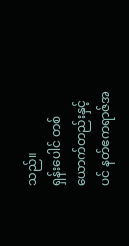သည်။
ရှန်းပေါင် တစ်ယောက်တည်းနှင့်ပင် နတ်ဧကရာဇ်အ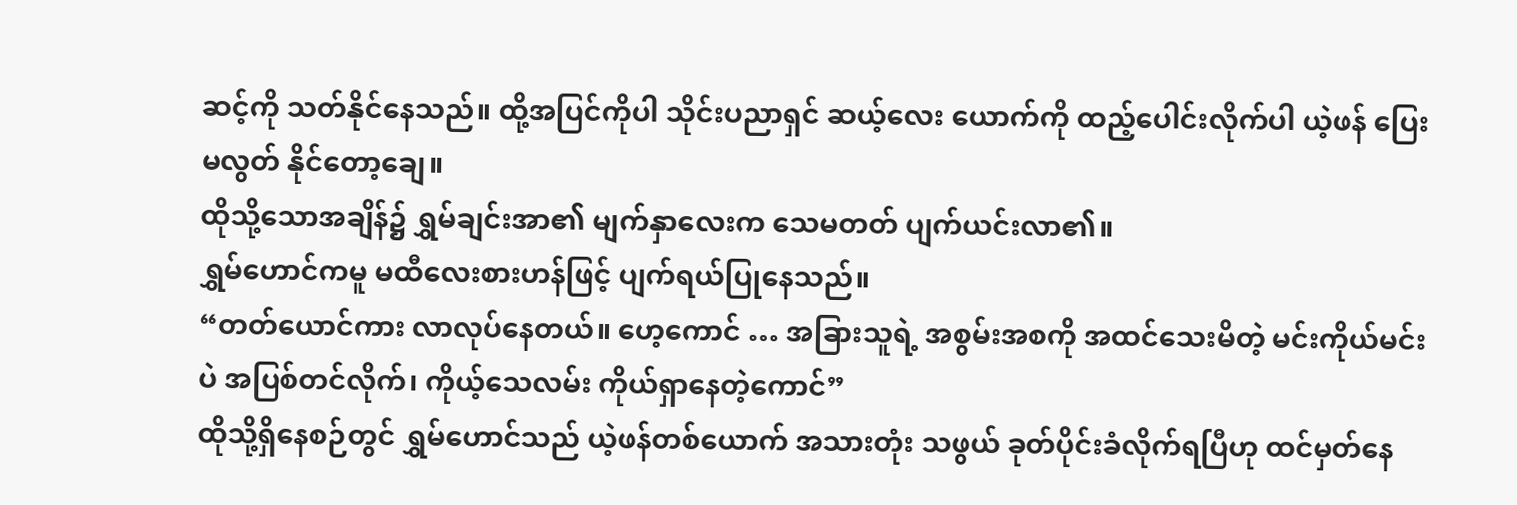ဆင့်ကို သတ်နိုင်နေသည်။ ထို့အပြင်ကိုပါ သိုင်းပညာရှင် ဆယ့်လေး ယောက်ကို ထည့်ပေါင်းလိုက်ပါ ယဲ့ဖန် ပြေးမလွတ် နိုင်တော့ချေ။
ထိုသို့သောအချိန်၌ ရွှမ်ချင်းအာ၏ မျက်နှာလေးက သေမတတ် ပျက်ယင်းလာ၏။
ရွှမ်ဟောင်ကမူ မထီလေးစားဟန်ဖြင့် ပျက်ရယ်ပြုနေသည်။
“တတ်ယောင်ကား လာလုပ်နေတယ်။ ဟေ့ကောင် … အခြားသူရဲ့ အစွမ်းအစကို အထင်သေးမိတဲ့ မင်းကိုယ်မင်းပဲ အပြစ်တင်လိုက်၊ ကိုယ့်သေလမ်း ကိုယ်ရှာနေတဲ့ကောင်”
ထိုသို့ရှိနေစဉ်တွင် ရွှမ်ဟောင်သည် ယဲ့ဖန်တစ်ယောက် အသားတုံး သဖွယ် ခုတ်ပိုင်းခံလိုက်ရပြီဟု ထင်မှတ်နေ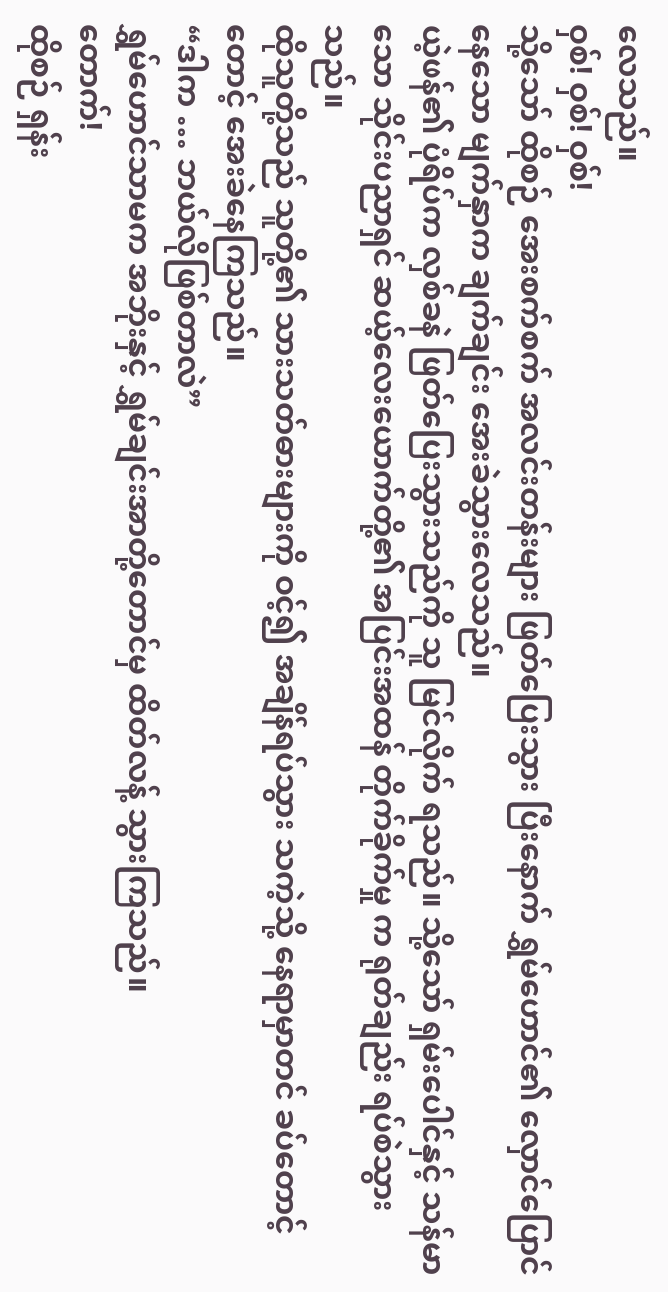လေသည်။
ဝှစ်! ဝှစ်! ဝှစ်!
သို့သော် ထိုစဉ် အေးစက်စက် အလင်းတန်းများ ဖြတ်ပြေးသွား ပြီးနောက် ရွှမ်ဟောင်၏ လှောင်ပြောင်နေသော မျက်နှာက ချက်ချင်း အေးခဲသွားလေသည်။
ယဲ့ဖန်၏ ပုံရိပ်က လှစ်ခနဲ ဖြတ်ပြေးသွားသည်ကို သူ မြင်လိုက် ရသည်။ သို့သော် ရှမ်းပေါင်နှင့် သန်မာသော သိုင်းပညာရှင် ဆယ့်လေးယောက်တို့၏ အပြင်းအထန် တိုက်ခိုက်မှု က ရုတ်ချည်း ရပ်စဲသွားသည်။
ထိုသူတို့သည် သူတို့၏ သားသတ်ဓားများကို ဝင့်၍ အချိန်ရပ်သွား သကဲ့သို့ နေရာမှာတင် ခပ်တောင့်တောင့် အေးခဲနေကြသည်။
“ဒါက … ဘယ်လိုဖြစ်တာလဲ”
ရွှမ်ဟောင်သာမက အဘိုးနှင့် ရွှမ်ချင်းအာတို့တောင်မှ ထိတ်လန့် သွားကြသည်။
တောက်!
ထိုစဉ် ရှန်း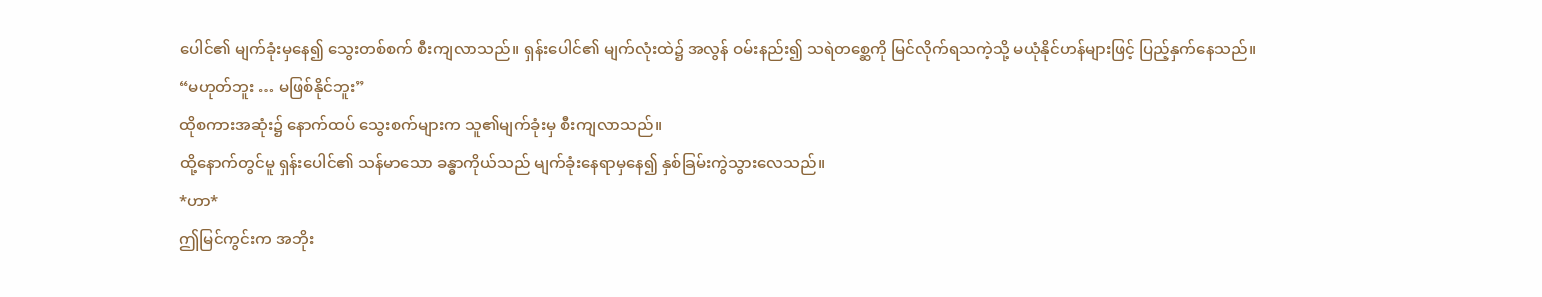ပေါင်၏ မျက်ခုံးမှနေ၍ သွေးတစ်စက် စီးကျလာသည်။ ရှန်းပေါင်၏ မျက်လုံးထဲ၌ အလွန် ဝမ်းနည်း၍ သရဲတစ္ဆေကို မြင်လိုက်ရသကဲ့သို့ မယုံနိုင်ဟန်များဖြင့် ပြည့်နှက်နေသည်။
“မဟုတ်ဘူး … မဖြစ်နိုင်ဘူး”
ထိုစကားအဆုံး၌ နောက်ထပ် သွေးစက်များက သူ၏မျက်ခုံးမှ စီးကျလာသည်။
ထို့နောက်တွင်မူ ရှန်းပေါင်၏ သန်မာသော ခန္ဓာကိုယ်သည် မျက်ခုံးနေရာမှနေ၍ နှစ်ခြမ်းကွဲသွားလေသည်။
*ဟာ*
ဤမြင်ကွင်းက အဘိုး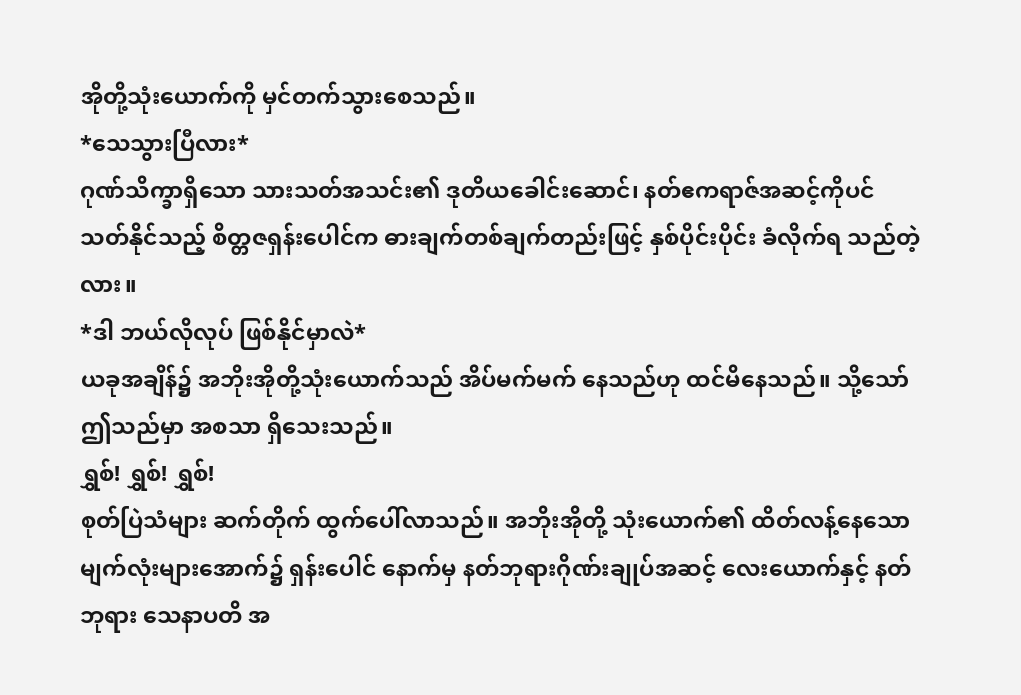အိုတို့သုံးယောက်ကို မှင်တက်သွားစေသည်။
*သေသွားပြီလား*
ဂုဏ်သိက္ခာရှိသော သားသတ်အသင်း၏ ဒုတိယခေါင်းဆောင်၊ နတ်ဧကရာဇ်အဆင့်ကိုပင် သတ်နိုင်သည့် စိတ္တဇရှန်းပေါင်က ဓားချက်တစ်ချက်တည်းဖြင့် နှစ်ပိုင်းပိုင်း ခံလိုက်ရ သည်တဲ့လား။
*ဒါ ဘယ်လိုလုပ် ဖြစ်နိုင်မှာလဲ*
ယခုအချိန်၌ အဘိုးအိုတို့သုံးယောက်သည် အိပ်မက်မက် နေသည်ဟု ထင်မိနေသည်။ သို့သော် ဤသည်မှာ အစသာ ရှိသေးသည်။
ရွှစ်! ရွှစ်! ရွှစ်!
စုတ်ပြဲသံများ ဆက်တိုက် ထွက်ပေါ်လာသည်။ အဘိုးအိုတို့ သုံးယောက်၏ ထိတ်လန့်နေသော မျက်လုံးများအောက်၌ ရှန်းပေါင် နောက်မှ နတ်ဘုရားဂိုဏ်းချုပ်အဆင့် လေးယောက်နှင့် နတ်ဘုရား သေနာပတိ အ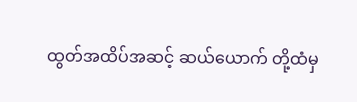ထွတ်အထိပ်အဆင့် ဆယ်ယောက် တို့ထံမှ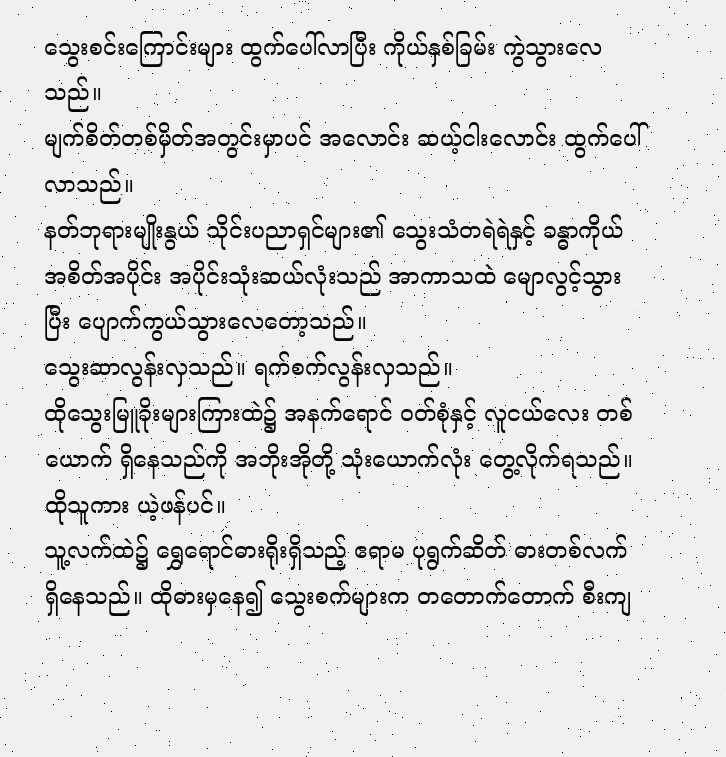သွေးစင်းကြောင်းများ ထွက်ပေါ်လာပြီး ကိုယ်နှစ်ခြမ်း ကွဲသွားလေသည်။
မျက်စိတ်တစ်မှိတ်အတွင်းမှာပင် အလောင်း ဆယ့်ငါးလောင်း ထွက်ပေါ် လာသည်။
နတ်ဘုရားမျိုးနွယ် သိုင်းပညာရှင်များ၏ သွေးသံတရဲရဲနှင့် ခန္ဓာကိုယ် အစိတ်အပိုင်း အပိုင်းသုံးဆယ်လုံးသည် အာကာသထဲ မျောလွင့်သွားပြီး ပျောက်ကွယ်သွားလေတော့သည်။
သွေးဆာလွန်းလှသည်။ ရက်စက်လွန်းလှသည်။
ထိုသွေးမြူခိုးများကြားထဲ၌ အနက်ရောင် ဝတ်စုံနှင့် လူငယ်လေး တစ်ယောက် ရှိနေသည်ကို အဘိုးအိုတို့ သုံးယောက်လုံး တွေ့လိုက်ရသည်။
ထိုသူကား ယဲ့ဖန်ပင်။
သူ့လက်ထဲ၌ ရွှေရောင်ဓားရိုးရှိသည့် ဧရာမ ပုရွက်ဆိတ် ဓားတစ်လက် ရှိနေသည်။ ထိုဓားမှနေ၍ သွေးစက်များက တတောက်တောက် စီးကျ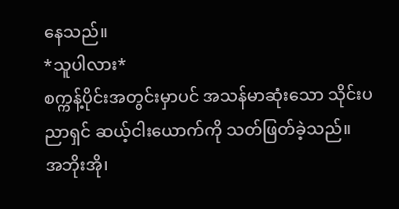နေသည်။
*သူပါလား*
စက္ကန့်ပိုင်းအတွင်းမှာပင် အသန်မာဆုံးသော သိုင်းပညာရှင် ဆယ့်ငါးယောက်ကို သတ်ဖြတ်ခဲ့သည်။
အဘိုးအို၊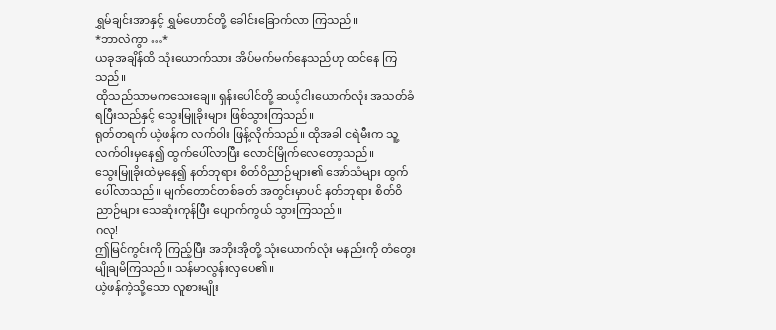ရွှမ်ချင်းအာနှင့် ရွှမ်ဟောင်တို့ ခေါင်းခြောက်လာ ကြသည်။
*ဘာလဲကွာ …*
ယခုအချိန်ထိ သုံးယောက်သား အိပ်မက်မက်နေသည်ဟု ထင်နေ ကြသည်။
ထိုသည်သာမကသေးချေ။ ရှန်းပေါင်တို့ ဆယ့်ငါးယောက်လုံး အသတ်ခံရပြီးသည်နှင့် သွေးမြူခိုးများ ဖြစ်သွားကြသည်။
ရုတ်တရက် ယဲ့ဖန်က လက်ဝါး ဖြန့်လိုက်သည်။ ထိုအခါ ငရဲမီးက သူ့လက်ဝါးမှနေ၍ ထွက်ပေါ်လာပြီး လောင်မြိုက်လေတော့သည်။
သွေးမြူခိုးထဲမှနေ၍ နတ်ဘုရား စိတ်ဝိညာဉ်များ၏ အော်သံများ ထွက်ပေါ်လာသည်။ မျက်တောင်တစ်ခတ် အတွင်းမှာပင် နတ်ဘုရား စိတ်ဝိညာဉ်များ သေဆုံးကုန်ပြီး ပျောက်ကွယ် သွားကြသည်။
ဂလု!
ဤမြင်ကွင်းကို ကြည့်ပြီး အဘိုးအိုတို့ သုံးယောက်လုံး မနည်းကို တံတွေးမျိုချမိကြသည်။ သန်မာလွန်းလှပေ၏။
ယဲ့ဖန်ကဲ့သို့သော လူစားမျိုး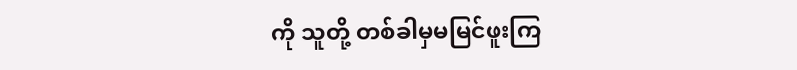ကို သူတို့ တစ်ခါမှမမြင်ဖူးကြ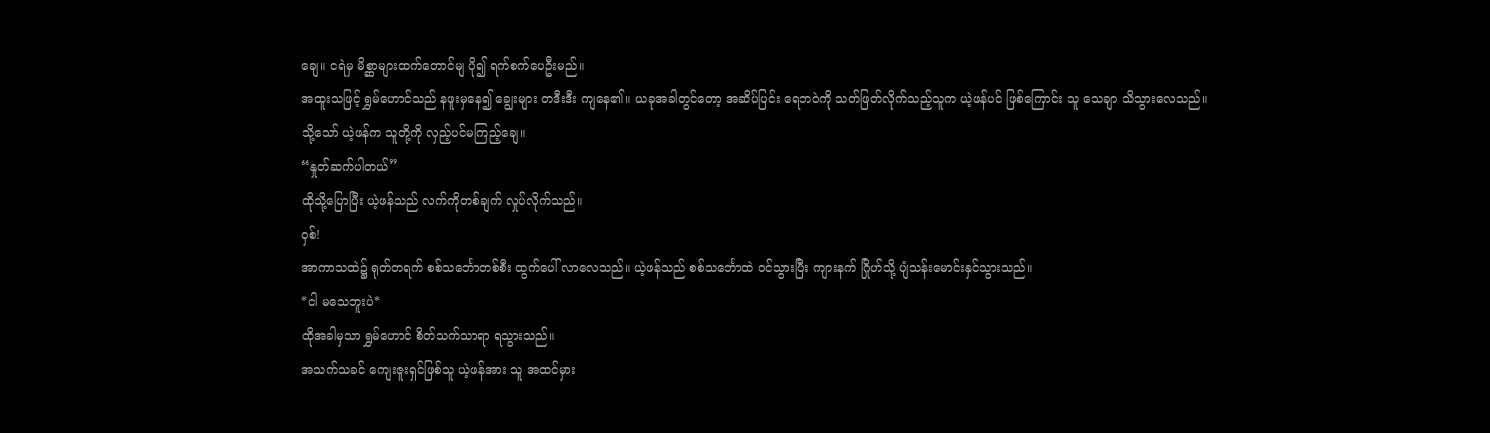ချေ။ ငရဲမှ မိစ္ဆာများထက်တောင်မျ ပို၍ ရက်စက်ပေဦးမည်။
အထူးသဖြင့် ရွှမ်ဟောင်သည် နဖူးမှနေ၍ ချွေးများ တဒီးဒီး ကျနေ၏။ ယခုအခါတွင်တော့ အဆိပ်ပြင်း ရေဘဝဲကို သတ်ဖြတ်လိုက်သည့်သူက ယဲ့ဖန်ပင် ဖြစ်ကြောင်း သူ သေချာ သိသွားလေသည်။
သို့သော် ယဲ့ဖန်က သူတို့ကို လှည့်ပင်မကြည့်ချေ။
“နှုတ်ဆက်ပါတယ်”
ထိုသို့ပြောပြီး ယဲ့ဖန်သည် လက်ကိုတစ်ချက် လှုပ်လိုက်သည်။
ဝှစ်!
အာကာသထဲ၌ ရုတ်တရက် စစ်သင်္ဘောတစ်စီး ထွက်ပေါ် လာလေသည်။ ယဲ့ဖန်သည် စစ်သင်္ဘောထဲ ဝင်သွားပြီး ကျားနက် ဂြိုဟ်သို့ ပျံသန်းမောင်းနှင်သွားသည်။
*ငါ မသေဘူးပဲ*
ထိုအခါမှသာ ရွှမ်ဟောင် စိတ်သက်သာရာ ရသွားသည်။
အသက်သခင် ကျေးဇူးရှင်ဖြစ်သူ ယဲ့ဖန်အား သူ အထင်မှား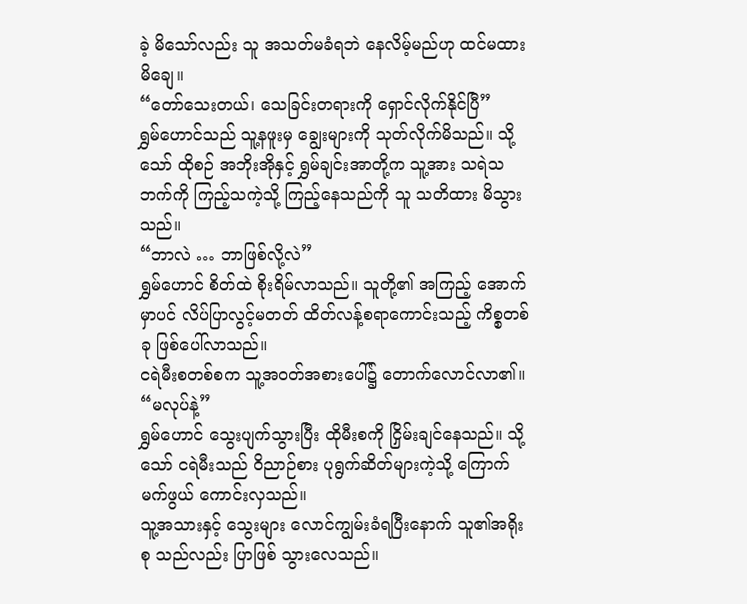ခဲ့ မိသော်လည်း သူ အသတ်မခံရဘဲ နေလိမ့်မည်ဟု ထင်မထားမိချေ။
“တော်သေးတယ်၊ သေခြင်းတရားကို ရှောင်လိုက်နိုင်ပြီ”
ရွှမ်ဟောင်သည် သူ့နဖူးမှ ချွေးများကို သုတ်လိုက်မိသည်။ သို့သော် ထိုစဉ် အဘိုးအိုနှင့် ရွှမ်ချင်းအာတို့က သူ့အား သရဲသဘက်ကို ကြည့်သကဲ့သို့ ကြည့်နေသည်ကို သူ သတိထား မိသွားသည်။
“ဘာလဲ … ဘာဖြစ်လို့လဲ”
ရွှမ်ဟောင် စိတ်ထဲ စိုးရိမ်လာသည်။ သူတို့၏ အကြည့် အောက်မှာပင် လိပ်ပြာလွင့်မတတ် ထိတ်လန့်စရာကောင်းသည့် ကိစ္စတစ်ခု ဖြစ်ပေါ်လာသည်။
ငရဲမီးစတစ်စက သူ့အဝတ်အစားပေါ်၌ တောက်လောင်လာ၏။
“မလုပ်နဲ့”
ရွှမ်ဟောင် သွေးပျက်သွားပြီး ထိုမီးစကို ငြှိမ်းချင်နေသည်။ သို့သော် ငရဲမီးသည် ဝိညာဉ်စား ပုရွက်ဆိတ်များကဲ့သို့ ကြောက်မက်ဖွယ် ကောင်းလှသည်။
သူ့အသားနှင့် သွေးများ လောင်ကျွမ်းခံရပြီးနောက် သူ၏အရိုးစု သည်လည်း ပြာဖြစ် သွားလေသည်။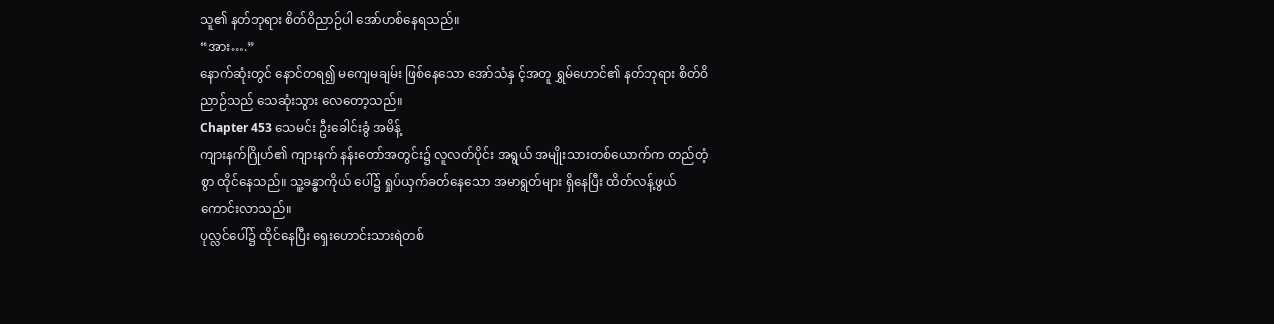သူ၏ နတ်ဘုရား စိတ်ဝိညာဉ်ပါ အော်ဟစ်နေရသည်။
“အား….”
နောက်ဆုံးတွင် နောင်တရ၍ မကျေမချမ်း ဖြစ်နေသော အော်သံနှ င့်အတူ ရွှမ်ဟောင်၏ နတ်ဘုရား စိတ်ဝိညာဉ်သည် သေဆုံးသွား လေတော့သည်။
Chapter 453 သေမင်း ဦးခေါင်းခွံ အမိန့်
ကျားနက်ဂြိုဟ်၏ ကျားနက် နန်းတော်အတွင်း၌ လူလတ်ပိုင်း အရွယ် အမျိုးသားတစ်ယောက်က တည်တံ့စွာ ထိုင်နေသည်။ သူ့ခန္ဓာကိုယ် ပေါ်၌ ရှုပ်ယှက်ခတ်နေသော အမာရွတ်များ ရှိနေပြီး ထိတ်လန့်ဖွယ်ကောင်းလာသည်။
ပုလ္လင်ပေါ်၌ ထိုင်နေပြီး ရှေးဟောင်းသားရဲတစ်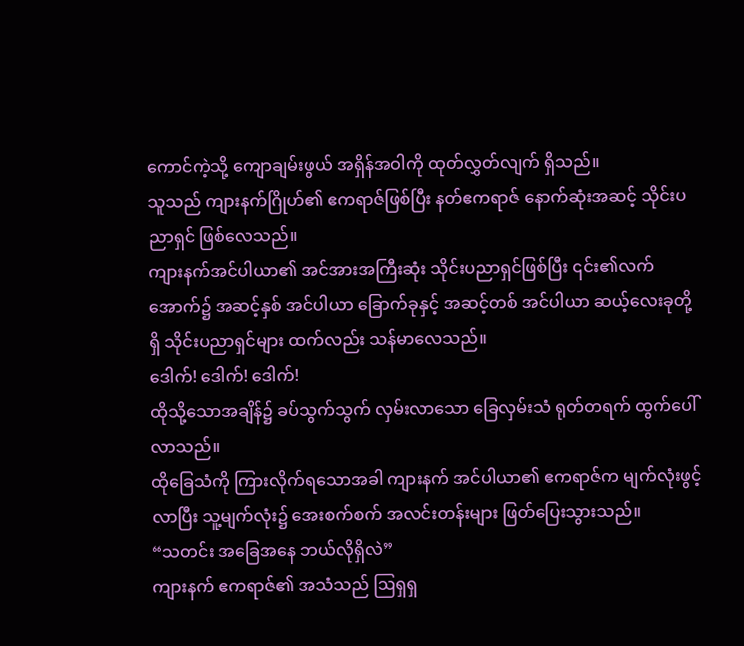ကောင်ကဲ့သို့ ကျောချမ်းဖွယ် အရှိန်အဝါကို ထုတ်လွှတ်လျက် ရှိသည်။
သူသည် ကျားနက်ဂြိုဟ်၏ ဧကရာဇ်ဖြစ်ပြီး နတ်ဧကရာဇ် နောက်ဆုံးအဆင့် သိုင်းပညာရှင် ဖြစ်လေသည်။
ကျားနက်အင်ပါယာ၏ အင်အားအကြီးဆုံး သိုင်းပညာရှင်ဖြစ်ပြီး ၎င်း၏လက်အောက်၌ အဆင့်နှစ် အင်ပါယာ ခြောက်ခုနှင့် အဆင့်တစ် အင်ပါယာ ဆယ့်လေးခုတို့ရှိ သိုင်းပညာရှင်များ ထက်လည်း သန်မာလေသည်။
ဒေါက်! ဒေါက်! ဒေါက်!
ထိုသို့သောအချိန်၌ ခပ်သွက်သွက် လှမ်းလာသော ခြေလှမ်းသံ ရုတ်တရက် ထွက်ပေါ်လာသည်။
ထိုခြေသံကို ကြားလိုက်ရသောအခါ ကျားနက် အင်ပါယာ၏ ဧကရာဇ်က မျက်လုံးဖွင့်လာပြီး သူ့မျက်လုံး၌ အေးစက်စက် အလင်းတန်းများ ဖြတ်ပြေးသွားသည်။
“သတင်း အခြေအနေ ဘယ်လိုရှိလဲ”
ကျားနက် ဧကရာဇ်၏ အသံသည် ဩရှရှ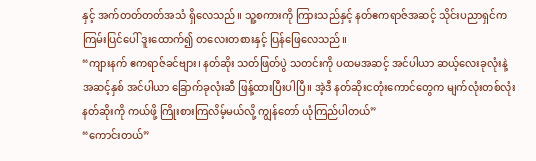နှင့် အက်တတ်တတ်အသံ ရှိလေသည်။ သူ့စကားကို ကြားသည်နှင့် နတ်ဧကရာဇ်အဆင့် သိုင်းပညာရှင်က ကြမ်းပြင်ပေါ် ဒူးထောက်၍ တလေးတစားနှင့် ပြန်ဖြေလေသည်။
“ကျားနက် ဧကရာဇ်ခင်ဗျား၊ နတ်ဆိုး သတ်ဖြတ်ပွဲ သတင်းကို ပထမအဆင့် အင်ပါယာ ဆယ့်လေးခုလုံးနဲ့ အဆင့်နှစ် အင်ပါယာ ခြောက်ခုလုံးဆီ ဖြန့်ထားပြီးပါပြီ။ အဲ့ဒီ နတ်ဆိုးငတုံးကောင်တွေက မျက်လုံးတစ်လုံး နတ်ဆိုးကို ကယ်ဖို့ ကြိုးစားကြလိမ့်မယ်လို့ ကျွန်တော် ယုံကြည်ပါတယ်”
“ကောင်းတယ်”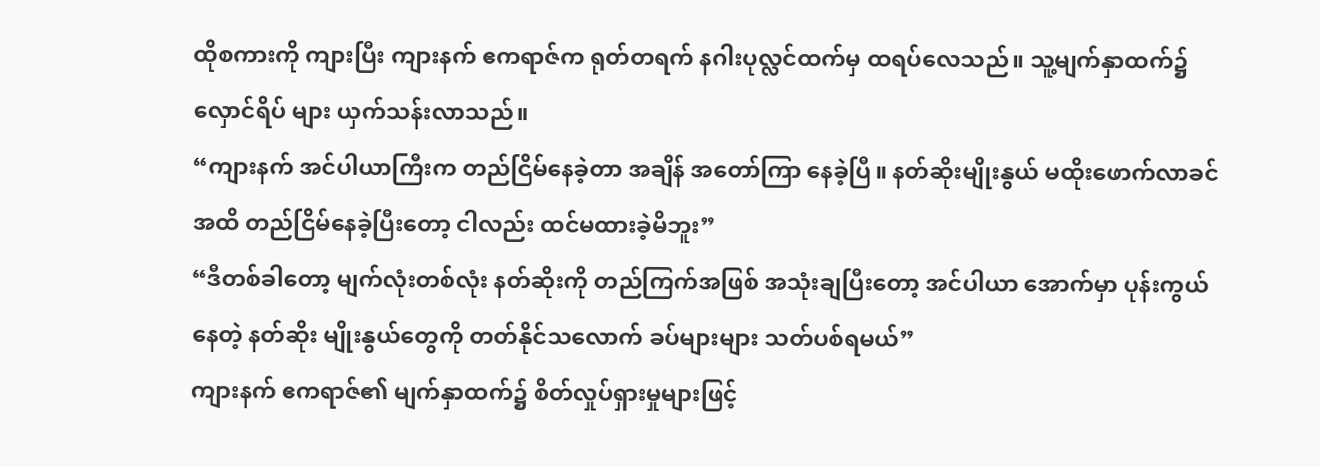ထိုစကားကို ကျားပြီး ကျားနက် ဧကရာဇ်က ရုတ်တရက် နဂါးပုလ္လင်ထက်မှ ထရပ်လေသည်။ သူ့မျက်နှာထက်၌ လှောင်ရိပ် များ ယှက်သန်းလာသည်။
“ကျားနက် အင်ပါယာကြီးက တည်ငြိမ်နေခဲ့တာ အချိန် အတော်ကြာ နေခဲ့ပြီ။ နတ်ဆိုးမျိုးနွယ် မထိုးဖောက်လာခင်အထိ တည်ငြိမ်နေခဲ့ပြီးတော့ ငါလည်း ထင်မထားခဲ့မိဘူး”
“ဒီတစ်ခါတော့ မျက်လုံးတစ်လုံး နတ်ဆိုးကို တည်ကြက်အဖြစ် အသုံးချပြီးတော့ အင်ပါယာ အောက်မှာ ပုန်းကွယ်နေတဲ့ နတ်ဆိုး မျိုးနွယ်တွေကို တတ်နိုင်သလောက် ခပ်များများ သတ်ပစ်ရမယ်”
ကျားနက် ဧကရာဇ်၏ မျက်နှာထက်၌ စိတ်လှုပ်ရှားမှုများဖြင့်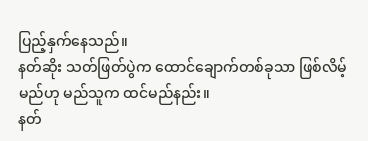ပြည့်နှက်နေသည်။
နတ်ဆိုး သတ်ဖြတ်ပွဲက ထောင်ချောက်တစ်ခုသာ ဖြစ်လိမ့်မည်ဟု မည်သူက ထင်မည်နည်း။
နတ်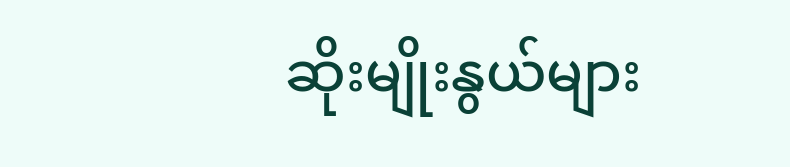ဆိုးမျိုးနွယ်များ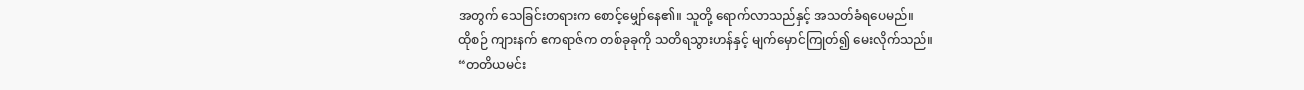အတွက် သေခြင်းတရားက စောင့်မျှော်နေ၏။ သူတို့ ရောက်လာသည်နှင့် အသတ်ခံရပေမည်။
ထိုစဉ် ကျားနက် ဧကရာဇ်က တစ်ခုခုကို သတိရသွားဟန်နှင့် မျက်မှောင်ကြုတ်၍ မေးလိုက်သည်။
“တတိယမင်း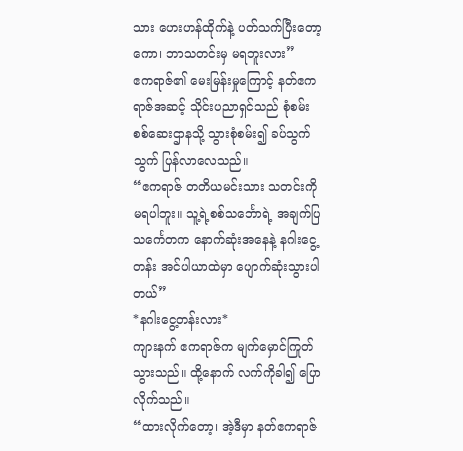သား ဟေးဟန်ထိုက်နဲ့ ပတ်သက်ပြီးတော့ကော၊ ဘာသတင်းမှ မရဘူးလား”
ဧကရာဇ်၏ မေးမြန်းမှုကြောင့် နတ်ဧကရာဇ်အဆင့် သိုင်းပညာရှင်သည် စုံစမ်းစစ်ဆေးဌာနသို့ သွားစုံစမ်း၍ ခပ်သွက်သွက် ပြန်လာလေသည်။
“ဧကရာဇ် တတိယမင်းသား သတင်းကို မရပါဘူး။ သူ့ရဲ့စစ်သင်္ဘောရဲ့ အချက်ပြသင်္ကေတက နောက်ဆုံးအနေနဲ့ နဂါးငွေ့တန်း အင်ပါယာထဲမှာ ပျောက်ဆုံးသွားပါတယ်”
*နဂါးငွေ့တန်းလား*
ကျားနက် ဧကရာဇ်က မျက်မှောင်ကြုတ်သွားသည်။ ထို့နောက် လက်ကိုခါ၍ ပြောလိုက်သည်။
“ထားလိုက်တော့၊ အဲ့ဒီမှာ နတ်ဧကရာဇ်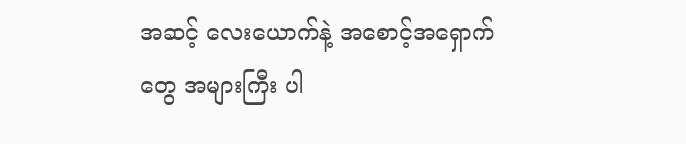အဆင့် လေးယောက်နဲ့ အစောင့်အရှောက်တွေ အများကြီး ပါ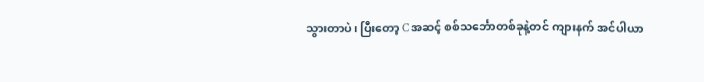သွားတာပဲ၊ ပြီးတော့ C အဆင့် စစ်သင်္ဘောတစ်ခုနဲ့တင် ကျားနက် အင်ပါယာ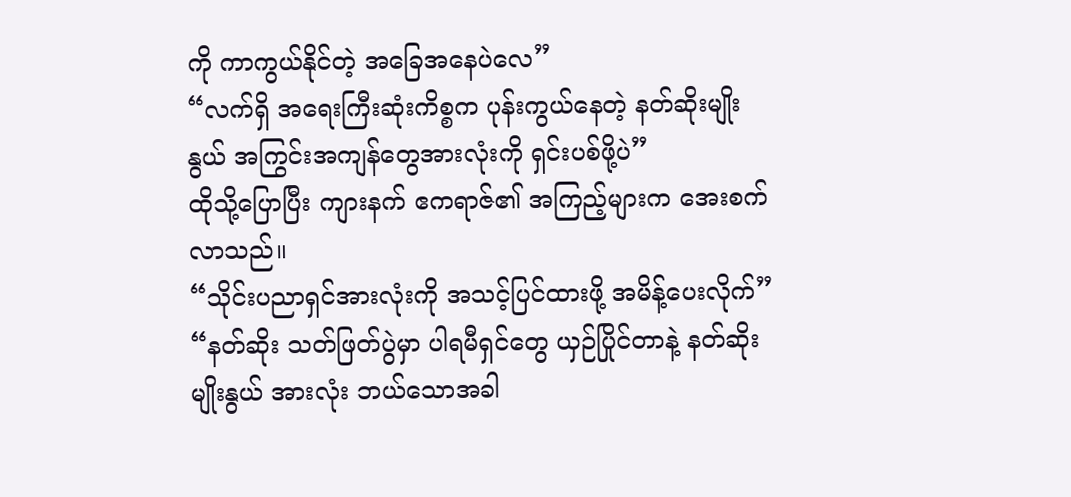ကို ကာကွယ်နိုင်တဲ့ အခြေအနေပဲလေ”
“လက်ရှိ အရေးကြီးဆုံးကိစ္စက ပုန်းကွယ်နေတဲ့ နတ်ဆိုးမျိုးနွယ် အကြွင်းအကျန်တွေအားလုံးကို ရှင်းပစ်ဖို့ပဲ”
ထိုသို့ပြောပြီး ကျားနက် ဧကရာဇ်၏ အကြည့်များက အေးစက်လာသည်။
“သိုင်းပညာရှင်အားလုံးကို အသင့်ပြင်ထားဖို့ အမိန့်ပေးလိုက်”
“နတ်ဆိုး သတ်ဖြတ်ပွဲမှာ ပါရမီရှင်တွေ ယှဉ်ပြိုင်တာနဲ့ နတ်ဆိုး မျိုးနွယ် အားလုံး ဘယ်သောအခါ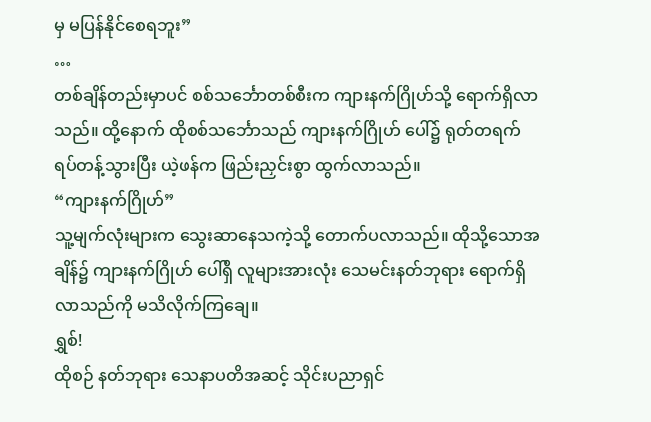မှ မပြန်နိုင်စေရဘူး”
…
တစ်ချိန်တည်းမှာပင် စစ်သင်္ဘောတစ်စီးက ကျားနက်ဂြိုဟ်သို့ ရောက်ရှိလာသည်။ ထို့နောက် ထိုစစ်သင်္ဘောသည် ကျားနက်ဂြိုဟ် ပေါ်၌ ရုတ်တရက် ရပ်တန့်သွားပြီး ယဲ့ဖန်က ဖြည်းညှင်းစွာ ထွက်လာသည်။
“ကျားနက်ဂြိုဟ်”
သူ့မျက်လုံးများက သွေးဆာနေသကဲ့သို့ တောက်ပလာသည်။ ထိုသို့သောအချိန်၌ ကျားနက်ဂြိုဟ် ပေါ်ရှိ လူများအားလုံး သေမင်းနတ်ဘုရား ရောက်ရှိလာသည်ကို မသိလိုက်ကြချေ။
ရွှစ်!
ထိုစဉ် နတ်ဘုရား သေနာပတိအဆင့် သိုင်းပညာရှင်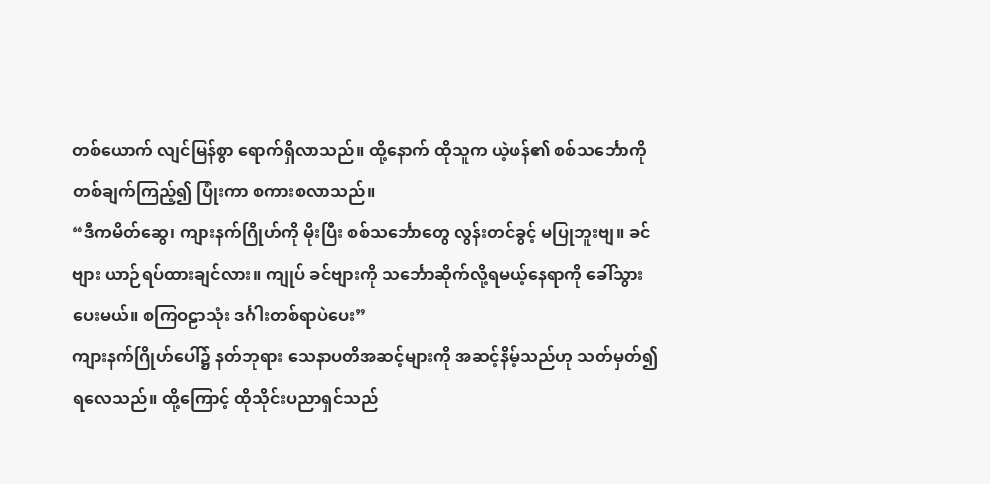တစ်ယောက် လျင်မြန်စွာ ရောက်ရှိလာသည်။ ထို့နောက် ထိုသူက ယဲ့ဖန်၏ စစ်သင်္ဘောကို တစ်ချက်ကြည့်၍ ပြုံးကာ စကားစလာသည်။
“ဒီကမိတ်ဆွေ၊ ကျားနက်ဂြိုဟ်ကို မိုးပြီး စစ်သင်္ဘောတွေ လွန်းတင်ခွင့် မပြုဘူးဗျ။ ခင်ဗျား ယာဉ်ရပ်ထားချင်လား။ ကျုပ် ခင်ဗျားကို သင်္ဘောဆိုက်လို့ရမယ့်နေရာကို ခေါ်သွားပေးမယ်။ စကြဝဠာသုံး ဒင်္ဂါးတစ်ရာပဲပေး”
ကျားနက်ဂြိုဟ်ပေါ်၌ နတ်ဘုရား သေနာပတိအဆင့်များကို အဆင့်နိမ့်သည်ဟု သတ်မှတ်၍ ရလေသည်။ ထို့ကြောင့် ထိုသိုင်းပညာရှင်သည်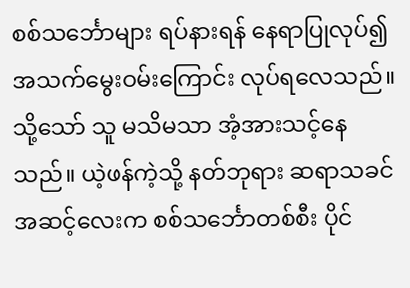စစ်သင်္ဘောများ ရပ်နားရန် နေရာပြုလုပ်၍ အသက်မွေးဝမ်းကြောင်း လုပ်ရလေသည်။
သို့သော် သူ မသိမသာ အံ့အားသင့်နေသည်။ ယဲ့ဖန်ကဲ့သို့ နတ်ဘုရား ဆရာသခင်အဆင့်လေးက စစ်သင်္ဘောတစ်စီး ပိုင်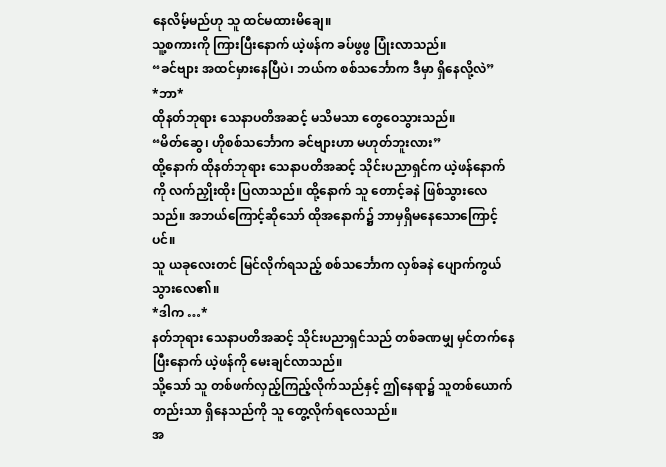နေလိမ့်မည်ဟု သူ ထင်မထားမိချေ။
သူ့စကားကို ကြားပြီးနောက် ယဲ့ဖန်က ခပ်ဖွဖွ ပြုံးလာသည်။
“ခင်ဗျား အထင်မှားနေပြီပဲ၊ ဘယ်က စစ်သင်္ဘောက ဒီမှာ ရှိနေလို့လဲ”
*ဘာ*
ထိုနတ်ဘုရား သေနာပတိအဆင့် မသိမသာ တွေဝေသွားသည်။
“မိတ်ဆွေ၊ ဟိုစစ်သင်္ဘောက ခင်ဗျားဟာ မဟုတ်ဘူးလား”
ထို့နောက် ထိုနတ်ဘုရား သေနာပတိအဆင့် သိုင်းပညာရှင်က ယဲ့ဖန်နောက်ကို လက်ညှိုးထိုး ပြလာသည်။ ထို့နောက် သူ တောင့်ခနဲ ဖြစ်သွားလေသည်။ အဘယ်ကြောင့်ဆိုသော် ထိုအနောက်၌ ဘာမှရှိမနေသောကြောင့်ပင်။
သူ ယခုလေးတင် မြင်လိုက်ရသည့် စစ်သင်္ဘောက လှစ်ခနဲ ပျောက်ကွယ် သွားလေ၏။
*ဒါက …*
နတ်ဘုရား သေနာပတိအဆင့် သိုင်းပညာရှင်သည် တစ်ခဏမျှ မှင်တက်နေပြီးနောက် ယဲ့ဖန်ကို မေးချင်လာသည်။
သို့သော် သူ တစ်ဖက်လှည့်ကြည့်လိုက်သည်နှင့် ဤနေရာ၌ သူတစ်ယောက်တည်းသာ ရှိနေသည်ကို သူ တွေ့လိုက်ရလေသည်။
အ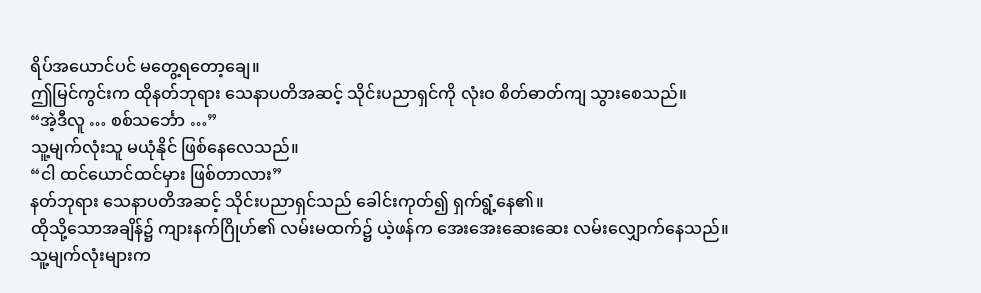ရိပ်အယောင်ပင် မတွေ့ရတော့ချေ။
ဤမြင်ကွင်းက ထိုနတ်ဘုရား သေနာပတိအဆင့် သိုင်းပညာရှင်ကို လုံးဝ စိတ်ဓာတ်ကျ သွားစေသည်။
“အဲ့ဒီလူ … စစ်သင်္ဘော …”
သူ့မျက်လုံးသူ မယုံနိုင် ဖြစ်နေလေသည်။
“ငါ ထင်ယောင်ထင်မှား ဖြစ်တာလား”
နတ်ဘုရား သေနာပတိအဆင့် သိုင်းပညာရှင်သည် ခေါင်းကုတ်၍ ရှက်ရွံ့နေ၏။
ထိုသို့သောအချိန်၌ ကျားနက်ဂြိုဟ်၏ လမ်းမထက်၌ ယဲ့ဖန်က အေးအေးဆေးဆေး လမ်းလျှောက်နေသည်။
သူ့မျက်လုံးများက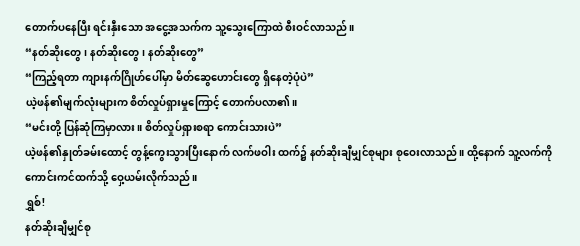တောက်ပနေပြီး ရင်းနှီးသော အငွေ့အသက်က သူ့သွေးကြောထဲ စီးဝင်လာသည်။
“နတ်ဆိုးတွေ၊ နတ်ဆိုးတွေ၊ နတ်ဆိုးတွေ”
“ကြည့်ရတာ ကျားနက်ဂြိုဟ်ပေါ်မှာ မိတ်ဆွေဟောင်းတွေ ရှိနေတဲ့ပုံပဲ”
ယဲ့ဖန်၏မျက်လုံးများက စိတ်လှုပ်ရှားမှုကြောင့် တောက်ပလာ၏။
“မင်းတို့ ပြန်ဆုံကြမှာလား။ စိတ်လှုပ်ရှားစရာ ကောင်းသားပဲ”
ယဲ့ဖန်၏နှုတ်ခမ်းထောင့် တွန့်ကွေးသွားပြီးနောက် လက်ဖဝါး ထက်၌ နတ်ဆိုးချီမျှင်စုများ စုဝေးလာသည်။ ထို့နောက် သူ့လက်ကို ကောင်းကင်ထက်သို့ ဝှေ့ယမ်းလိုက်သည်။
ရွှစ်!
နတ်ဆိုးချီမျှင်စု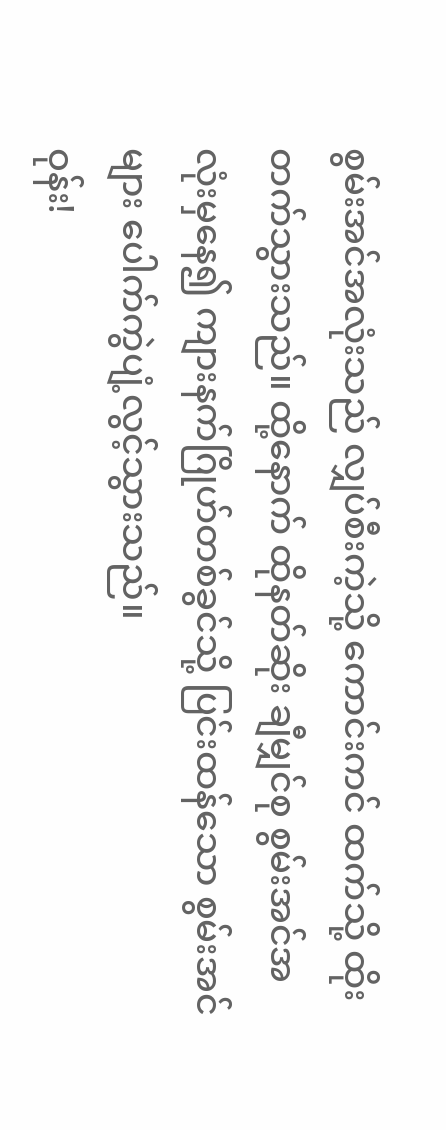စွမ်းအင်အလုံးသည် လျှပ်စီးကဲ့သို့ ကောင်းကင် ထက်သို့ ထိုးတက်သွားသည်။ ထို့နောက် ထိုနတ်ဆိုး ချီမျှင်စု စွမ်းအင်အလုံးမှနေ၍ ကျားနက်ဂြိုဟ်တစ်ခွင်သို့ ပြင်းထန်သော စွမ်းအင်များ ပေါက်ကွဲပျံ့လွင့်သွားသည်။
ဝုန်း!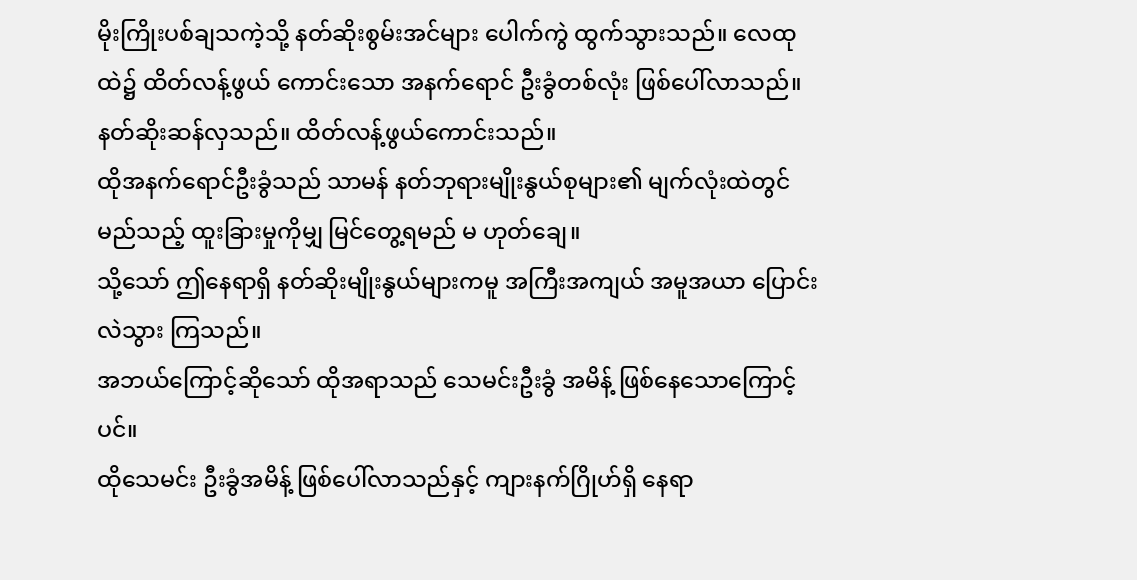မိုးကြိုးပစ်ချသကဲ့သို့ နတ်ဆိုးစွမ်းအင်များ ပေါက်ကွဲ ထွက်သွားသည်။ လေထုထဲ၌ ထိတ်လန့်ဖွယ် ကောင်းသော အနက်ရောင် ဦးခွံတစ်လုံး ဖြစ်ပေါ်လာသည်။
နတ်ဆိုးဆန်လှသည်။ ထိတ်လန့်ဖွယ်ကောင်းသည်။
ထိုအနက်ရောင်ဦးခွံသည် သာမန် နတ်ဘုရားမျိုးနွယ်စုများ၏ မျက်လုံးထဲတွင် မည်သည့် ထူးခြားမှုကိုမျှ မြင်တွေ့ရမည် မ ဟုတ်ချေ။
သို့သော် ဤနေရာရှိ နတ်ဆိုးမျိုးနွယ်များကမူ အကြီးအကျယ် အမူအယာ ပြောင်းလဲသွား ကြသည်။
အဘယ်ကြောင့်ဆိုသော် ထိုအရာသည် သေမင်းဦးခွံ အမိန့် ဖြစ်နေသောကြောင့်ပင်။
ထိုသေမင်း ဦးခွံအမိန့် ဖြစ်ပေါ်လာသည်နှင့် ကျားနက်ဂြိုဟ်ရှိ နေရာ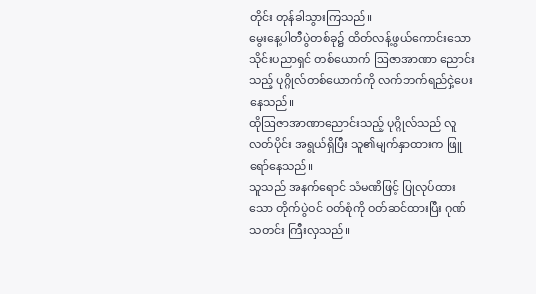တိုင်း တုန်ခါသွားကြသည်။
မွေးနေ့ပါတီပွဲတစ်ခု၌ ထိတ်လန့်ဖွယ်ကောင်းသော သိုင်းပညာရှင် တစ်ယောက် ဩဇာအာဏာ ညောင်းသည့် ပုဂ္ဂိုလ်တစ်ယောက်ကို လက်ဘက်ရည်ငှဲ့ပေးနေသည်။
ထိုဩဇာအာဏာညောင်းသည့် ပုဂ္ဂိုလ်သည် လူလတ်ပိုင်း အရွယ်ရှိပြီး သူ၏မျက်နှာထားက ဖြူရော်နေသည်။
သူသည် အနက်ရောင် သံမဏိဖြင့် ပြုလုပ်ထားသော တိုက်ပွဲဝင် ဝတ်စုံကို ဝတ်ဆင်ထားပြီး ဂုဏ်သတင်း ကြီးလှသည်။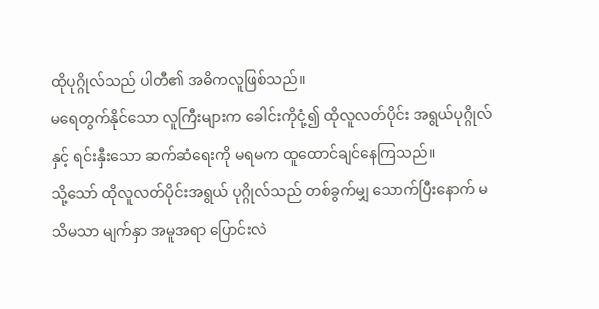ထိုပုဂ္ဂိုလ်သည် ပါတီ၏ အဓိကလူဖြစ်သည်။
မရေတွက်နိုင်သော လူကြီးများက ခေါင်းကိုငုံ့၍ ထိုလူလတ်ပိုင်း အရွယ်ပုဂ္ဂိုလ်နှင့် ရင်းနှီးသော ဆက်ဆံရေးကို မရမက ထူထောင်ချင်နေကြသည်။
သို့သော် ထိုလူလတ်ပိုင်းအရွယ် ပုဂ္ဂိုလ်သည် တစ်ခွက်မျှ သောက်ပြီးနောက် မသိမသာ မျက်နှာ အမူအရာ ပြောင်းလဲ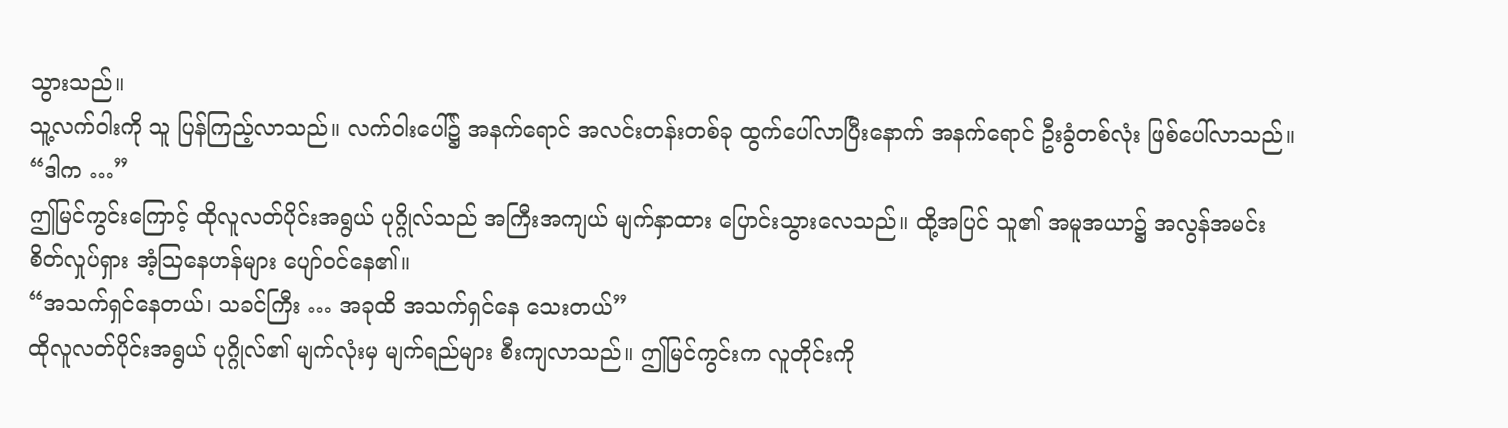သွားသည်။
သူ့လက်ဝါးကို သူ ပြန်ကြည့်လာသည်။ လက်ဝါးပေါ်၌ အနက်ရောင် အလင်းတန်းတစ်ခု ထွက်ပေါ်လာပြီးနောက် အနက်ရောင် ဦးခွံတစ်လုံး ဖြစ်ပေါ်လာသည်။
“ဒါက …”
ဤမြင်ကွင်းကြောင့် ထိုလူလတ်ပိုင်းအရွယ် ပုဂ္ဂိုလ်သည် အကြီးအကျယ် မျက်နှာထား ပြောင်းသွားလေသည်။ ထို့အပြင် သူ၏ အမူအယာ၌ အလွန်အမင်း စိတ်လှုပ်ရှား အံ့ဩနေဟန်များ ပျော်ဝင်နေ၏။
“အသက်ရှင်နေတယ်၊ သခင်ကြီး … အခုထိ အသက်ရှင်နေ သေးတယ်”
ထိုလူလတ်ပိုင်းအရွယ် ပုဂ္ဂိုလ်၏ မျက်လုံးမှ မျက်ရည်များ စီးကျလာသည်။ ဤမြင်ကွင်းက လူတိုင်းကို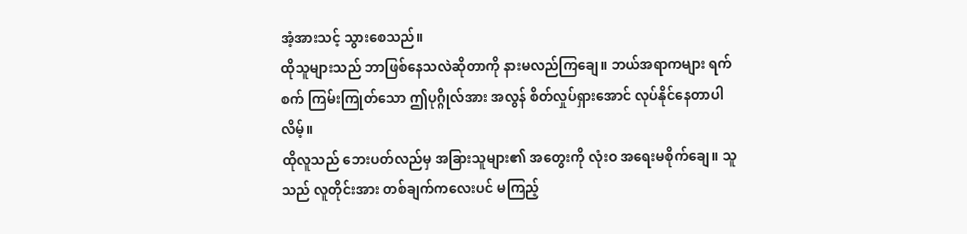အံ့အားသင့် သွားစေသည်။
ထိုသူများသည် ဘာဖြစ်နေသလဲဆိုတာကို နားမလည်ကြချေ။ ဘယ်အရာကများ ရက်စက် ကြမ်းကြုတ်သော ဤပုဂ္ဂိုလ်အား အလွန် စိတ်လှုပ်ရှားအောင် လုပ်နိုင်နေတာပါလိမ့်။
ထိုလူသည် ဘေးပတ်လည်မှ အခြားသူများ၏ အတွေးကို လုံးဝ အရေးမစိုက်ချေ။ သူသည် လူတိုင်းအား တစ်ချက်ကလေးပင် မကြည့်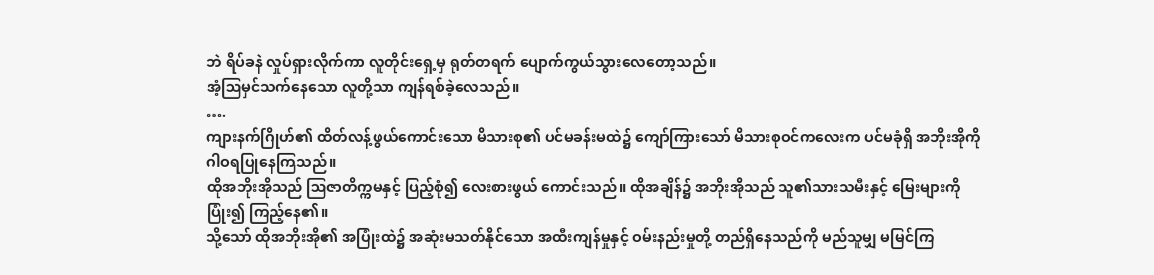ဘဲ ရိပ်ခနဲ လှုပ်ရှားလိုက်ကာ လူတိုင်းရှေ့မှ ရုတ်တရက် ပျောက်ကွယ်သွားလေတော့သည်။
အံ့ဩမှင်သက်နေသော လူတို့သာ ကျန်ရစ်ခဲ့လေသည်။
….
ကျားနက်ဂြိုဟ်၏ ထိတ်လန့်ဖွယ်ကောင်းသော မိသားစု၏ ပင်မခန်းမထဲ၌ ကျော်ကြားသော် မိသားစုဝင်ကလေးက ပင်မခုံရှိ အဘိုးအိုကို ဂါဝရပြုနေကြသည်။
ထိုအဘိုးအိုသည် ဩဇာတိက္ကမနှင့် ပြည့်စုံ၍ လေးစားဖွယ် ကောင်းသည်။ ထိုအချိန်၌ အဘိုးအိုသည် သူ၏သားသမီးနှင့် မြေးများကို ပြုံး၍ ကြည့်နေ၏။
သို့သော် ထိုအဘိုးအို၏ အပြုံးထဲ၌ အဆုံးမသတ်နိုင်သော အထီးကျန်မှုနှင့် ဝမ်းနည်းမှုတို့ တည်ရှိနေသည်ကို မည်သူမျှ မမြင်ကြ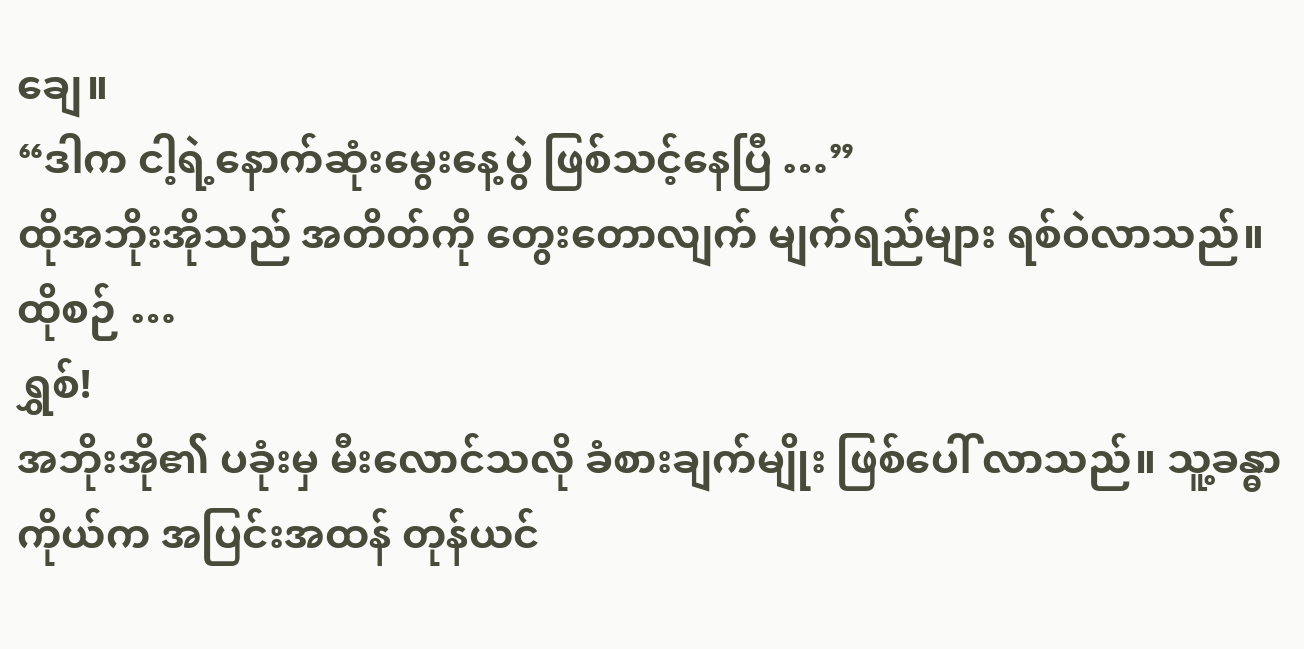ချေ။
“ဒါက ငါ့ရဲ့နောက်ဆုံးမွေးနေ့ပွဲ ဖြစ်သင့်နေပြီ …”
ထိုအဘိုးအိုသည် အတိတ်ကို တွေးတောလျက် မျက်ရည်များ ရစ်ဝဲလာသည်။ ထိုစဉ် …
ရွှစ်!
အဘိုးအို၏ ပခုံးမှ မီးလောင်သလို ခံစားချက်မျိုး ဖြစ်ပေါ် လာသည်။ သူ့ခန္ဓာကိုယ်က အပြင်းအထန် တုန်ယင်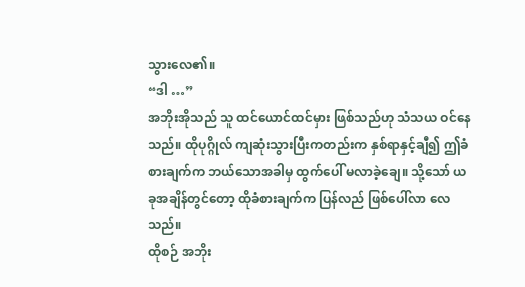သွားလေ၏။
“ဒါ …”
အဘိုးအိုသည် သူ ထင်ယောင်ထင်မှား ဖြစ်သည်ဟု သံသယ ဝင်နေသည်။ ထိုပုဂ္ဂိုလ် ကျဆုံးသွားပြီးကတည်းက နှစ်ရာနှင့်ချီ၍ ဤခံစားချက်က ဘယ်သောအခါမှ ထွက်ပေါ် မလာခဲ့ချေ။ သို့သော် ယခုအချိန်တွင်တော့ ထိုခံစားချက်က ပြန်လည် ဖြစ်ပေါ်လာ လေသည်။
ထိုစဉ် အဘိုး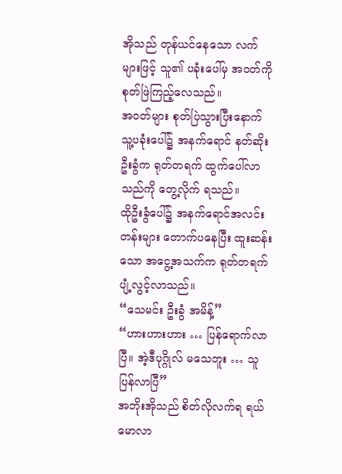အိုသည် တုန်ယင်နေသော လက်များဖြင့် သူ၏ ပခုံးပေါ်မှ အဝတ်ကို စုတ်ဖြဲကြည့်လေသည်။
အဝတ်များ စုတ်ပြဲသွားပြီးနောက် သူ့ပခုံးပေါ်၌ အနက်ရောင် နတ်ဆိုးဦးခွံက ရုတ်တရက် ထွက်ပေါ်လာသည်ကို တွေ့လိုက် ရသည်။
ထိုဦးခွံပေါ်၌ အနက်ရောင်အလင်းတန်းများ တောက်ပနေပြီး ထူးဆန်းသော အငွေ့အသက်က ရုတ်တရက် ပျံ့လွင့်လာသည်။
“သေမင်း ဦးခွံ အမိန့်”
“ဟားဟားဟား … ပြန်ရောက်လာပြီ။ အဲ့ဒီပုဂ္ဂိုလ် မသေဘူး … သူ ပြန်လာပြီ”
အဘိုးအိုသည် စိတ်လိုလက်ရ ရယ်မောလာ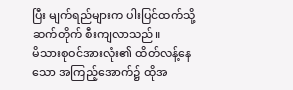ပြီး မျက်ရည်များက ပါးပြင်ထက်သို့ ဆက်တိုက် စီးကျလာသည်။
မိသားစုဝင်အားလုံး၏ ထိတ်လန့်နေသော အကြည့်အောက်၌ ထိုအ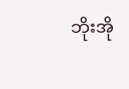ဘိုးအို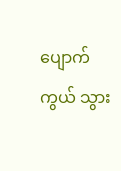ပျောက်ကွယ် သွား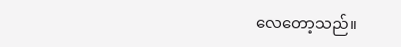လေတော့သည်။